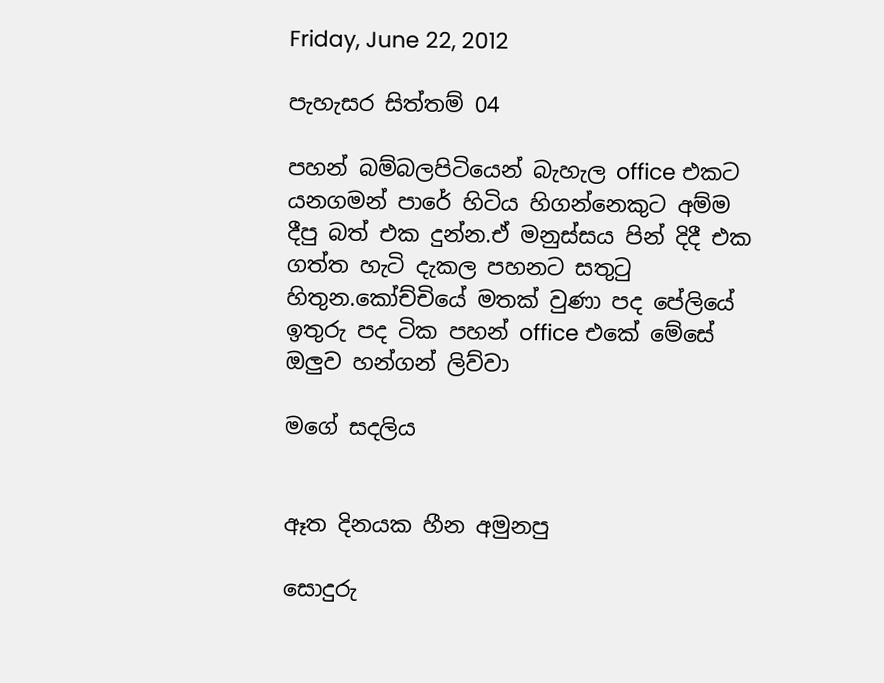Friday, June 22, 2012

පැහැසර සිත්තම් 04

පහන් බම්බලපිටියෙන් බැහැල office එකට යනගමන් පාරේ හිටිය හිගන්නෙකුට අම්ම දීපු බත් එක දුන්න.ඒ මනුස්සය පින් දිදී එක ගත්ත හැටි දැකල පහනට සතුටු හිතුන.කෝච්චියේ මතක් වුණා පද පේලියේ ඉතුරු පද ටික පහන් office එකේ මේසේ ඔලුව හන්ගන් ලිව්වා

මගේ සදලිය


ඈත දිනයක හීන අමුනපු

සොදුරු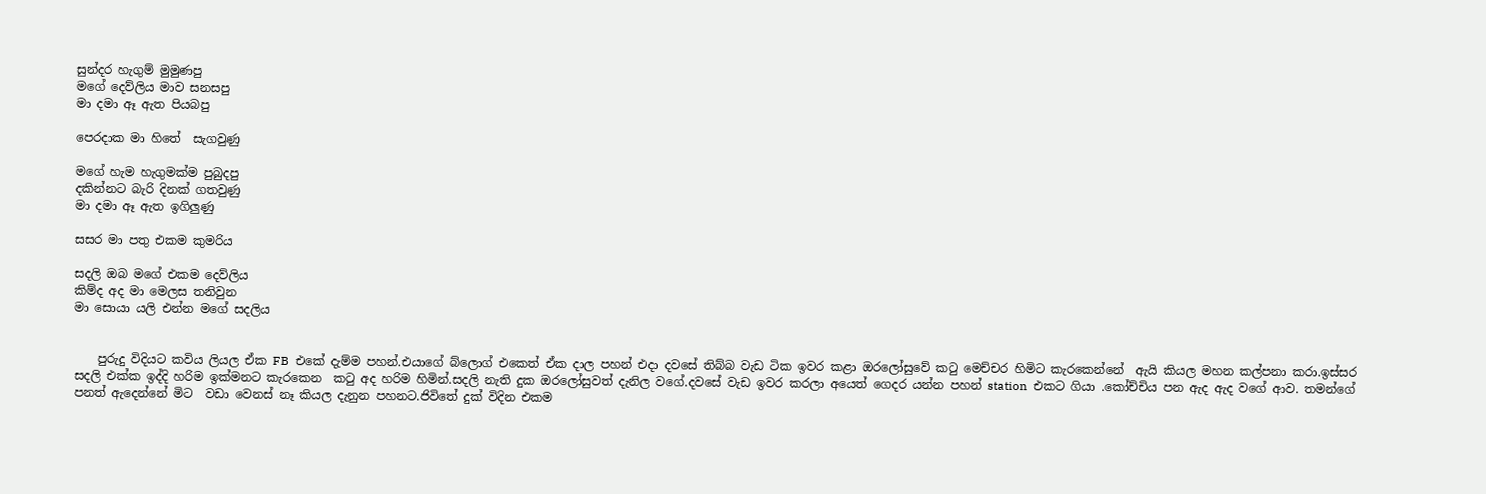සුන්දර හැගුම් මුමුණපු
මගේ දෙව්ලිය මාව සනසපු
මා දමා ඈ ඇත පියබපු

පෙරදාක මා හිතේ  සැගවුණු

මගේ හැම හැගුමක්ම පුබුදපු
දකින්නට බැරි දිනක් ගතවුණු
මා දමා ඈ ඇත ඉගිලුණු

සසර මා පතු එකම කුමරිය

සදලි ඔබ මගේ එකම දෙව්ලිය
කිම්ද අද මා මෙලස තනිවුන
මා සොයා යලි එන්න මගේ සදලිය


    පුරුදු විදියට කවිය ලියල ඒක FB  එකේ දැම්ම පහන්.එයාගේ බ්ලොග් එකෙත් ඒක දාල පහන් එදා දවසේ තිබ්බ වැඩ ටික ඉවර කළා ඔරලෝසුවේ කටු මෙච්චර හිමිට කැරකෙන්නේ  ඇයි කියල මහන කල්පනා කරා.ඉස්සර සදලි එක්ක ඉද්දි හරිම ඉක්මනට කැරකෙන  කටු අද හරිම හිමින්.සදලි නැති දුක ඔරලෝසුවත් දැනිල වගේ.දවසේ වැඩ ඉවර කරලා අයෙත් ගෙදර යන්න පහන් station  එකට ගියා .කෝච්චිය පන ඇද ඇද වගේ ආව. තමන්ගේ පනත් ඇදෙන්නේ මිට  වඩා වෙනස් නෑ කියල දැනුන පහනට.ජිවිතේ දුක් විදින එකම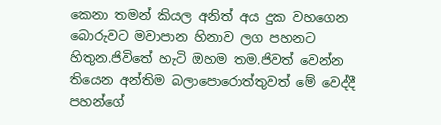කෙනා තමන් කියල අනිත් අය දුක වහගෙන බොරුවට මවාපාන හිනාව ලග පහනට හිතුන.ජිවිතේ හැටි ඔහම තම.ජිවත් වෙන්න තියෙන අන්තිම බලාපොරොත්තුවත් මේ වෙද්දී පහන්ගේ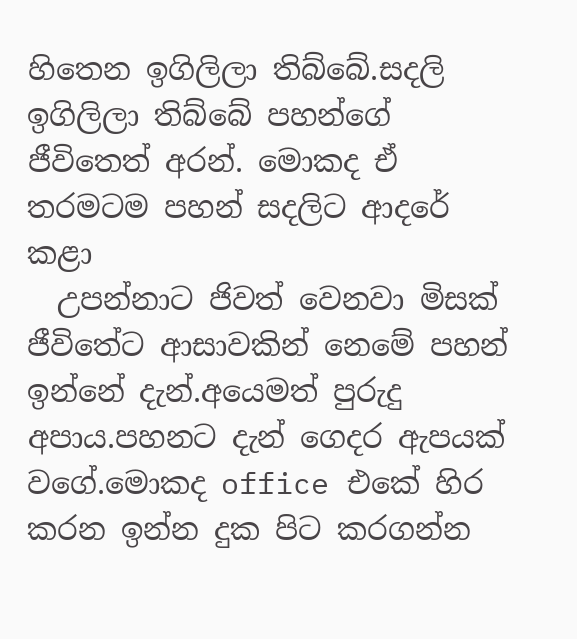හිතෙන ඉගිලිලා තිබ්බේ.සදලි ඉගිලිලා තිබ්බේ පහන්ගේ ජීවිතෙත් අරන්. මොකද ඒ තරමටම පහන් සදලිට ආදරේ කළා
  උපන්නාට ජිවත් වෙනවා මිසක් ජීවිතේට ආසාවකින් නෙමේ පහන් ඉන්නේ දැන්.අයෙමත් පුරුදු අපාය.පහනට දැන් ගෙදර ඇපයක් වගේ.මොකද office එකේ හිර කරන ඉන්න දුක පිට කරගන්න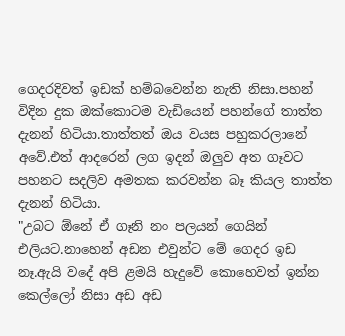ගෙදරදිවත් ඉඩක් හම්බවෙන්න නැති නිසා.පහන් විදින දුක ඔක්කොටම වැඩියෙන් පහන්ගේ තාත්ත දැනන් හිටියා.තාත්තත් ඔය වයස පහුකරලානේ අවේ.එත් ආදරෙන් ලග ඉදන් ඔලුව අත ගෑවට පහනට සදලිව අමතක කරවන්න බෑ කියල තාත්ත දැනන් හිටියා.
"උබට ඕනේ ඒ ගෑනි නං පලයන් ගෙයින් එලියට.නාහෙන් අඩන එවුන්ට මේ ගෙදර ඉඩ නෑ.ඇයි වදේ අපි ළමයි හැදුවේ කොහෙවත් ඉන්න කෙල්ලෝ නිසා අඩ අඩ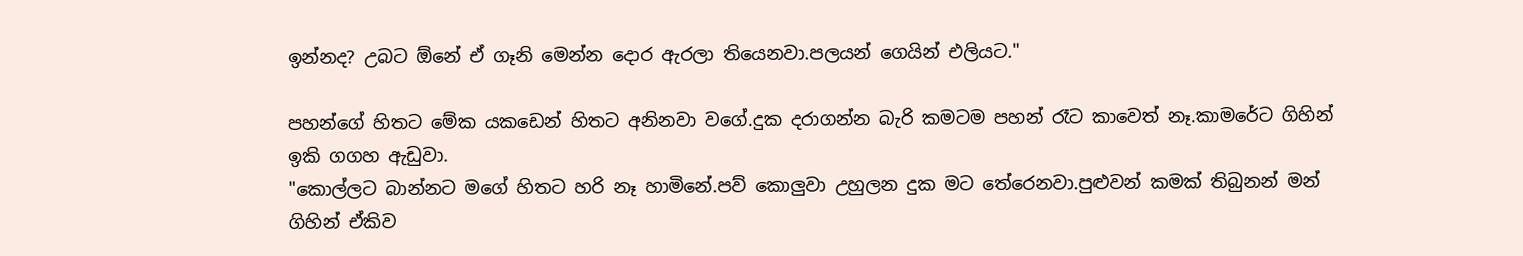ඉන්නද? උබට ඕනේ ඒ ගෑනි මෙන්න දොර ඇරලා තියෙනවා.පලයන් ගෙයින් එලියට."

පහන්ගේ හිතට මේක යකඩෙන් හිතට අනිනවා වගේ.දුක දරාගන්න බැරි කමටම පහන් රෑට කාවෙත් නෑ.කාමරේට ගිහින් ඉකි ගගහ ඇඩුවා.
"කොල්ලට බාන්නට මගේ හිතට හරි නෑ හාමිනේ.පව් කොලුවා උහුලන දුක මට තේරෙනවා.පුළුවන් කමක් තිබුනන් මන් ගිහින් ඒකිව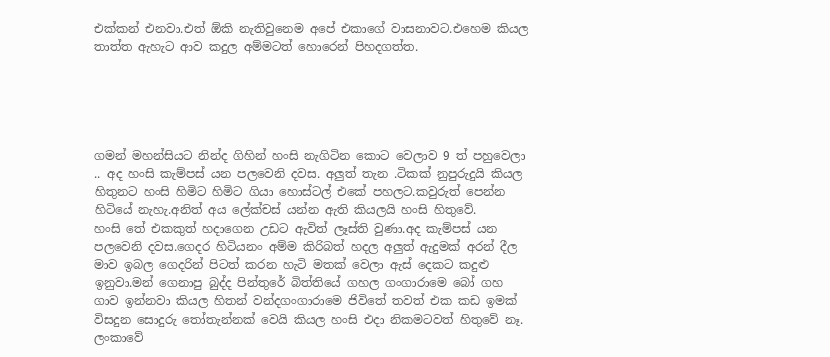එක්කන් එනවා.එත් ඕකි නැතිවුනෙම අපේ එකාගේ වාසනාවට.එහෙම කියල තාත්ත ඇහැට ආව කදුල අම්මටත් හොරෙන් පිහදගත්ත.





ගමන් මහන්සියට නින්ද ගිහින් හංසි නැගිටින කොට වෙලාව 9 ත් පහුවෙලා .. අද හංසි කැම්පස් යන පලවෙනි දවස. අලුත් තැන .ටිකක් නුපුරුදුයි කියල හිතුනට හංසි හිමිට හිමිට ගියා හොස්ටල් එකේ පහලට.කවුරුත් පෙන්න හිටියේ නැහැ.අනිත් අය ලේක්චස් යන්න ඇති කියලයි හංසි හිතුවේ.
හංසි තේ එකකුත් හදාගෙන උඩට ඇවිත් ලෑස්ති වුණා.අද කැම්පස් යන පලවෙනි දවස.ගෙදර හිටියනං අම්ම කිරිබත් හදල අලුත් ඇදුමක් අරන් දීල මාව ඉබල ගෙදරින් පිටත් කරන හැටි මතක් වෙලා ඇස් දෙකට කදුළු ඉනුවා.මන් ගෙනාපු බුද්ද පින්තුරේ බිත්තියේ ගහල ගංගාරාමෙ බෝ ගහ ගාව ඉන්නවා කියල හිතන් වන්දගංගාරාමෙ ජිවිතේ තවත් එක කඩ ඉමක් විසදුන සොදුරු තෝතැන්නක් වෙයි කියල හංසි එදා නිකමටවත් හිතුවේ නෑ.
ලංකාවේ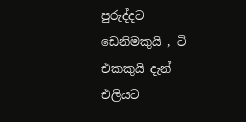පුරුද්දට ඩෙනිමකුයි , ටි එකකුයි දැන් එලියට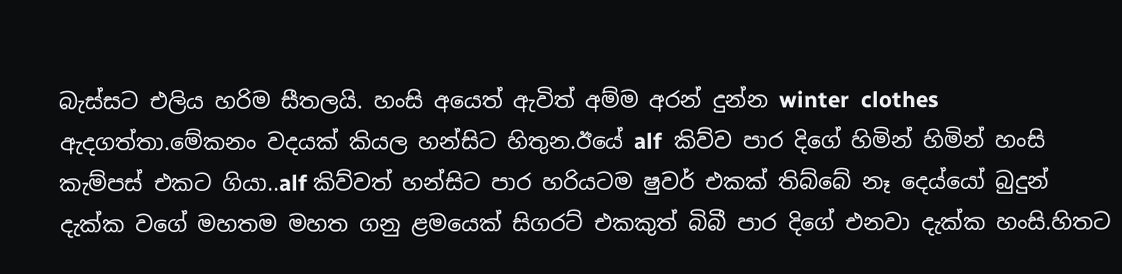බැස්සට එලිය හරිම සීතලයි. හංසි අයෙත් ඇවිත් අම්ම අරන් දුන්න winter  clothes ඇදගත්තා.මේකනං වදයක් කියල හන්සිට හිතුන.ඊයේ alf  කිව්ව පාර දිගේ හිමින් හිමින් හංසි කැම්පස් එකට ගියා..alf කිව්වත් හන්සිට පාර හරියටම ෂුවර් එකක් තිබ්බේ නෑ දෙය්යෝ බුදුන් දැක්ක වගේ මහතම මහත ගනු ළමයෙක් සිගරට් එකකුත් බිබී පාර දිගේ එනවා දැක්ක හංසි.හිතට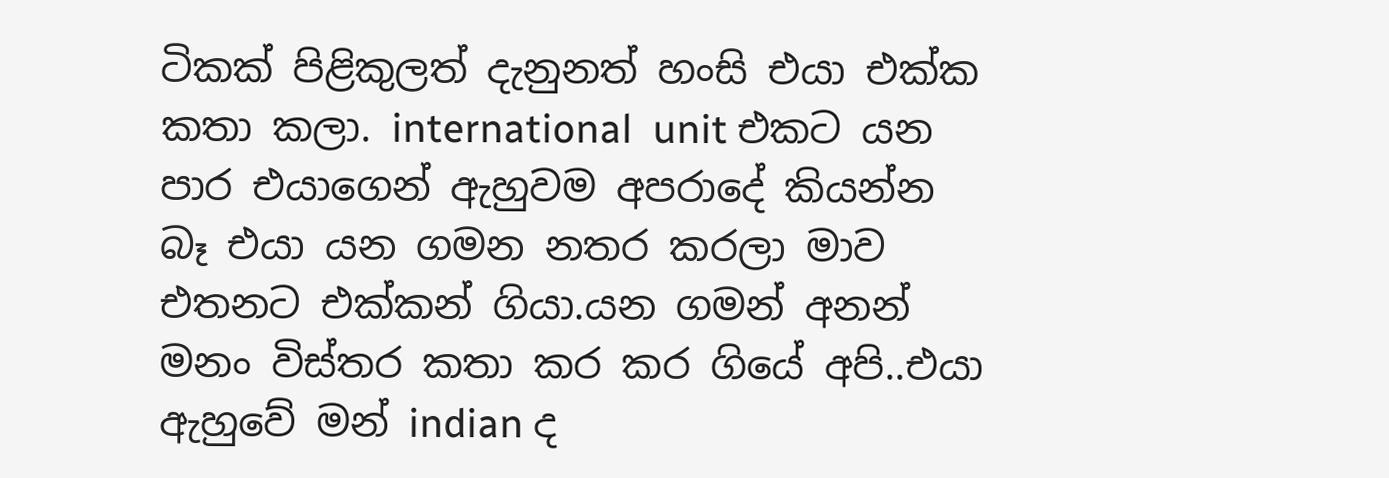ටිකක් පිළිකුලත් දැනුනත් හංසි එයා එක්ක කතා කලා. international  unit එකට යන පාර එයාගෙන් ඇහුවම අපරාදේ කියන්න බෑ එයා යන ගමන නතර කරලා මාව එතනට එක්කන් ගියා.යන ගමන් අනන් මනං විස්තර කතා කර කර ගියේ අපි..එයා ඇහුවේ මන් indian ද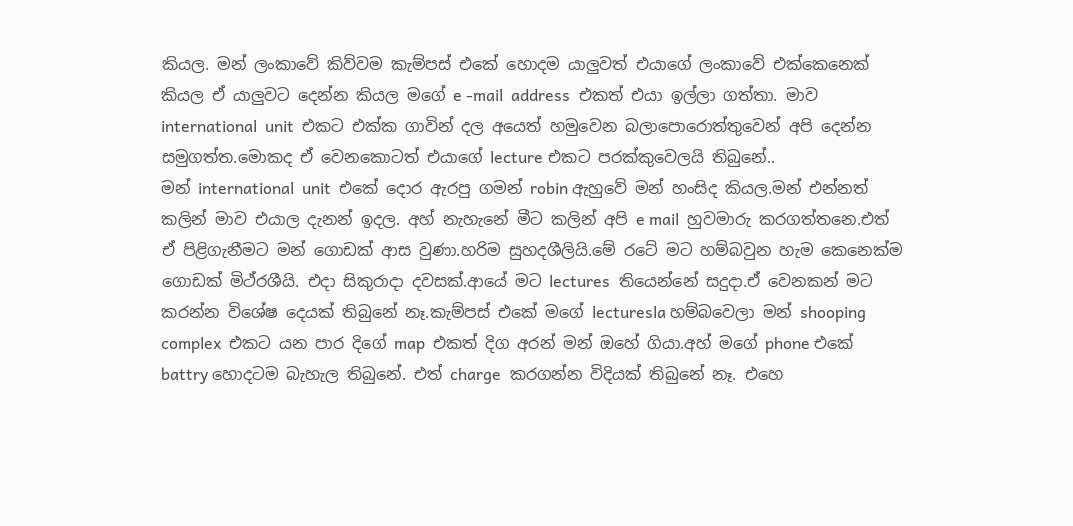කියල. මන් ලංකාවේ කිව්වම කැම්පස් එකේ හොදම යාලුවත් එයාගේ ලංකාවේ එක්කෙනෙක් කියල ඒ යාලුවට දෙන්න කියල මගේ e -mail  address  එකත් එයා ඉල්ලා ගත්තා. මාව international  unit  එකට එක්ක ගාවින් දල අයෙත් හමුවෙන බලාපොරොත්තුවෙන් අපි දෙන්න සමුගත්ත.මොකද ඒ වෙනකොටත් එයාගේ lecture එකට පරක්කුවෙලයි තිබුනේ..
මන් international  unit  එකේ දොර ඇරපු ගමන් robin ඇහුවේ මන් හංසිද කියල.මන් එන්නත් කලින් මාව එයාල දැනන් ඉදල. අහ් නැහැනේ මීට කලින් අපි e mail  හුවමාරු කරගත්තනෙ.එත් ඒ පිළිගැනීමට මන් ගොඩක් ආස වුණා.හරිම සුහදශීලියි.මේ රටේ මට හම්බවුන හැම කෙනෙක්ම ගොඩක් මිථ්රශීයි. එදා සිකුරාදා දවසක්.ආයේ මට lectures  තියෙන්නේ සදුදා.ඒ වෙනකන් මට කරන්න විශේෂ දෙයක් තිබුනේ නෑ.කැම්පස් එකේ මගේ lecturesla හම්බවෙලා මන් shooping  complex  එකට යන පාර දිගේ map  එකත් දිග අරන් මන් ඔහේ ගියා.අහ් මගේ phone එකේ battry හොදටම බැහැල තිබුනේ. එත් charge  කරගන්න විදියක් තිබුනේ නෑ. එහෙ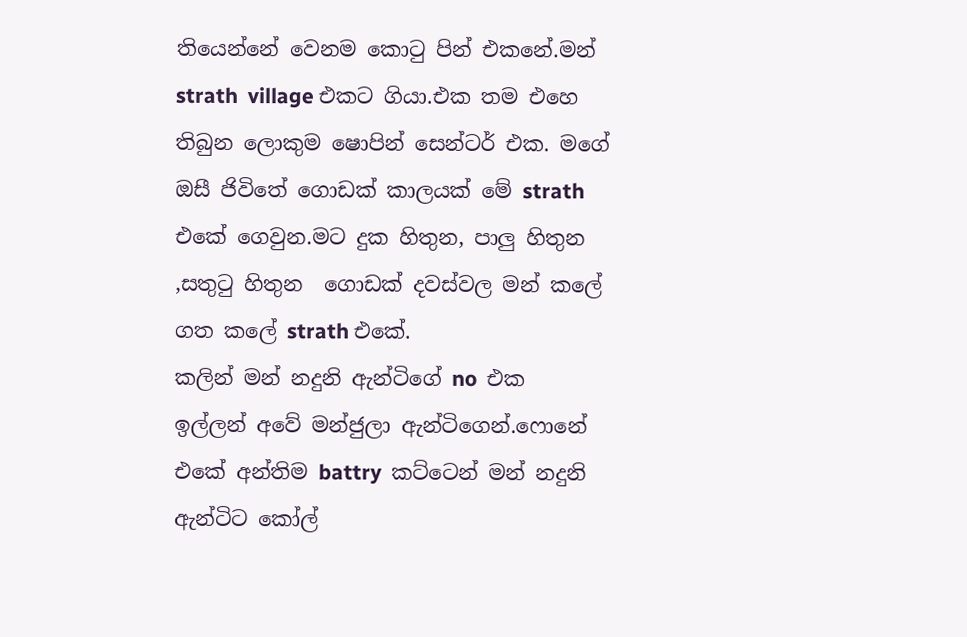තියෙන්නේ වෙනම කොටු පින් එකනේ.මන් strath  village එකට ගියා.එක තම එහෙ තිබුන ලොකුම ෂොපින් සෙන්ටර් එක. මගේ ඔසී ජිවිතේ ගොඩක් කාලයක් මේ strath  එකේ ගෙවුන.මට දුක හිතුන, පාලු හිතුන ,සතුටු හිතුන  ගොඩක් දවස්වල මන් කලේ ගත කලේ strath එකේ.
කලින් මන් නදුනි ඇන්ටිගේ no  එක ඉල්ලන් අවේ මන්ජුලා ඇන්ටිගෙන්.ෆොනේ එකේ අන්තිම battry  කට්ටෙන් මන් නදුනි ඇන්ටිට කෝල්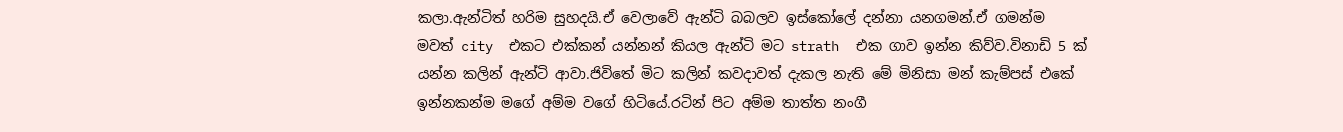කලා.ඇන්ටිත් හරිම සුහදයි.ඒ වෙලාවේ ඇන්ටි බබලව ඉස්කෝලේ දන්නා යනගමන්.ඒ ගමන්ම මවත් city  එකට එක්කන් යන්නන් කියල ඇන්ටි මට strath  එක ගාව ඉන්න කිව්ව.විනාඩි 5 ක් යන්න කලින් ඇන්ටි ආවා.ජිවිතේ මිට කලින් කවදාවත් දැකල නැති මේ මිනිසා මන් කැම්පස් එකේ ඉන්නකන්ම මගේ අම්ම වගේ හිටියේ.රටින් පිට අම්ම තාත්ත නංගී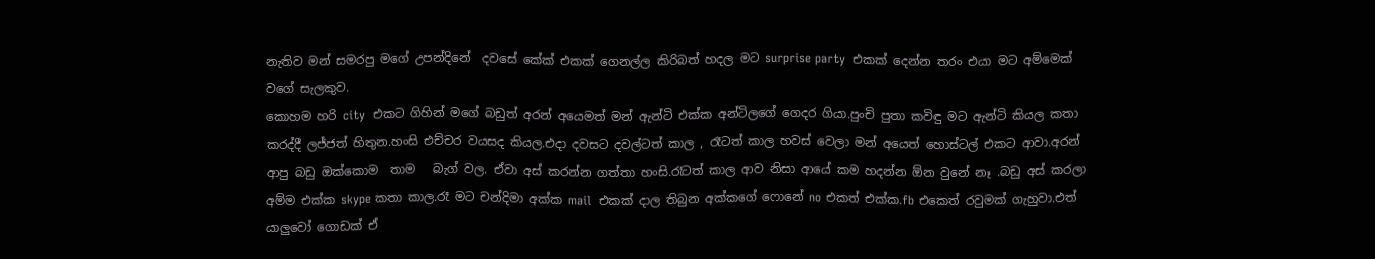නැතිව මන් සමරපු මගේ උපන්දිනේ  දවසේ කේක් එකක් ගෙනල්ල කිරිබත් හදල මට surprise party  එකක් දෙන්න තරං එයා මට අම්මෙක් වගේ සැලකුව.
කොහම හරි city  එකට ගිහින් මගේ බඩුත් අරන් අයෙමත් මන් ඇන්ටි එක්ක අන්ටිලගේ ගෙදර ගියා.පුංචි පුතා කවිඳු මට ඇන්ටි කියල කතා කරද්දී ලජ්ජත් හිතුන.හංසි එච්චර වයසද කියල.එදා දවසට දවල්ටත් කාල , රෑටත් කාල හවස් වෙලා මන් අයෙත් හොස්ටල් එකට ආවා.අරන් ආපු බඩු ඔක්කොම  තාම   බැග් වල. ඒවා අස් කරන්න ගත්තා හංසි.රෑටත් කාල ආව නිසා ආයේ කම හදන්න ඕන වුනේ නෑ .බඩු අස් කරලා අම්ම එක්ක skype කතා කාල.රෑ මට චන්දිමා අක්ක mail  එකක් දාල තිබුන අක්කගේ ෆොනේ no එකත් එක්ක.fb එකෙත් රවුමක් ගැහුවා.එත් යාලුවෝ ගොඩක් ඒ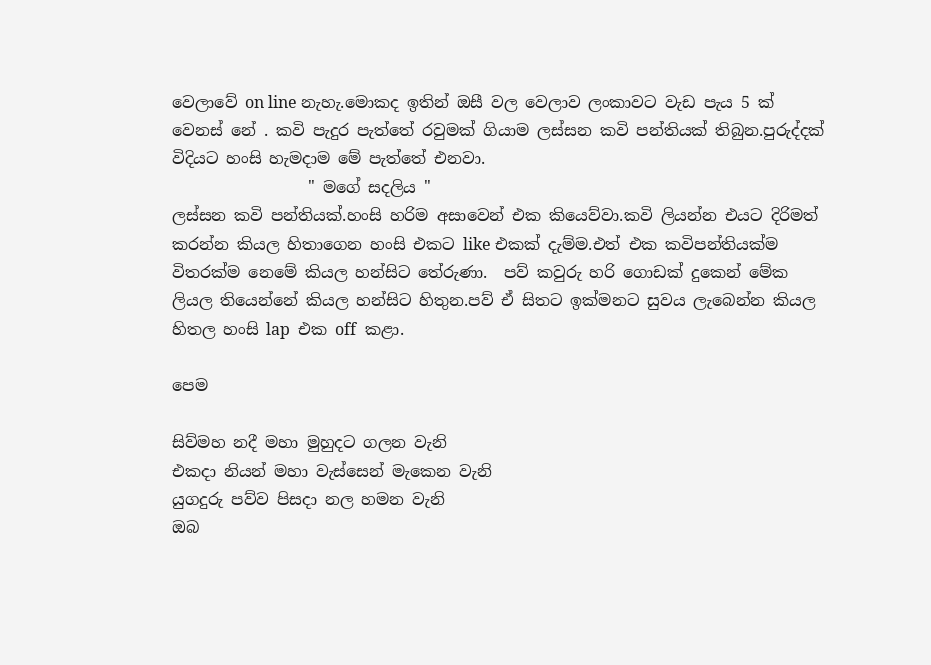වෙලාවේ on line නැහැ.මොකද ඉතින් ඔසී වල වෙලාව ලංකාවට වැඩ පැය 5 ක් වෙනස් නේ . කවි පැදුර පැත්තේ රවුමක් ගියාම ලස්සන කවි පන්තියක් තිබුන.පුරුද්දක් විදියට හංසි හැමදාම මේ පැත්තේ එනවා.
                 " මගේ සදලිය "
ලස්සන කවි පන්තියක්.හංසි හරිම අසාවෙන් එක කියෙව්වා.කවි ලියන්න එයට දිරිමත් කරන්න කියල හිතාගෙන හංසි එකට like එකක් දැම්ම.එත් එක කවිපන්තියක්ම විතරක්ම නෙමේ කියල හන්සිට තේරුණා.  පව් කවුරු හරි ගොඩක් දුකෙන් මේක ලියල තියෙන්නේ කියල හන්සිට හිතුන.පව් ඒ සිතට ඉක්මනට සුවය ලැබෙන්න කියල හිතල හංසි lap  එක off  කළා.

පෙම

සිව්මහ නදී මහා මුහුදට ගලන වැනි
එකදා නියන් මහා වැස්සෙන් මැකෙන වැනි
යුගදුරු පව්ව පිසදා නල හමන වැනි
ඔබ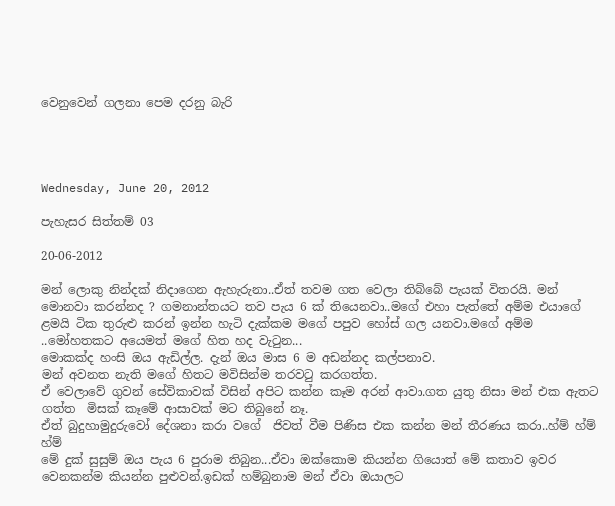වෙනුවෙන් ගලනා පෙම දරනු බැරි




Wednesday, June 20, 2012

පැහැසර සිත්තම් 03

20-06-2012

මන් ලොකු නින්දක් නිදාගෙන ඇහැරුනා..ඒත් තවම ගත වෙලා තිබ්බේ පැයක් විතරයි. මන් මොනවා කරන්නද ? ගමනාන්තයට තව පැය 6 ක් තියෙනවා..මගේ එහා පැත්තේ අම්ම එයාගේ ළමයි ටික තුරුළු කරන් ඉන්න හැටි දැක්කම මගේ පපුව හෝස් ගල යනවා.මගේ අම්ම ..මෝහතකට අයෙමත් මගේ හිත හද වැටුන...
මොකක්ද හංසි ඔය ඇඩිල්ල. දැන් ඔය මාස 6 ම අඩන්නද කල්පනාව.
මන් අවනත නැති මගේ හිතට මවිසින්ම තරවටු කරගත්ත.
ඒ වෙලාවේ ගුවන් සේවිකාවක් විසින් අපිට කන්න කෑම අරන් ආවා.ගත යුතු නිසා මන් එක ඇතට ගත්ත  මිසක් කෑමේ ආසාවක් මට තිබුනේ නෑ.
ඒත් බුදුහාමුදුරුවෝ දේශනා කරා වගේ  ජිවත් වීම පිණිස එක කන්න මන් තීරණය කරා..හ්ම් හ්ම් හ්ම්
මේ දුක් සුසුම් ඔය පැය 6 පුරාම තිබුන...ඒවා ඔක්කොම කියන්න ගියොත් මේ කතාව ඉවර වෙනකන්ම කියන්න පුළුවන්.ඉඩක් හම්බුනාම මන් ඒවා ඔයාලට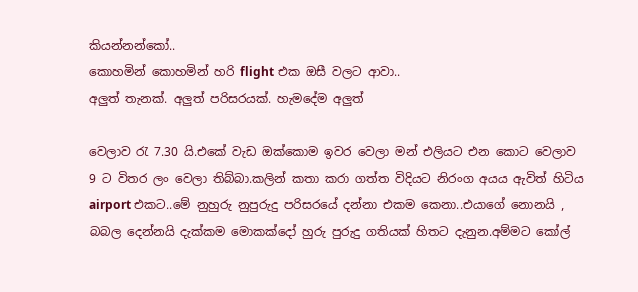කියන්නන්කෝ..
කොහමින් කොහමින් හරි flight එක ඔසී වලට ආවා..
අලුත් තැනක්. අලුත් පරිසරයක්. හැමදේම අලුත්

වෙලාව රැ 7.30 යි.එකේ වැඩ ඔක්කොම ඉවර වෙලා මන් එලියට එන කොට වෙලාව 9 ට විතර ලං වෙලා තිබ්බා.කලින් කතා කරා ගත්ත විදියට නිරංග අයය ඇවිත් හිටිය airport එකට..මේ නුහුරු නුපුරුදු පරිසරයේ දන්නා එකම කෙනා..එයාගේ නොනයි , බබල දෙන්නයි දැක්කම මොකක්දෝ හුරු පුරුදු ගතියක් හිතට දැනුන.අම්මට කෝල්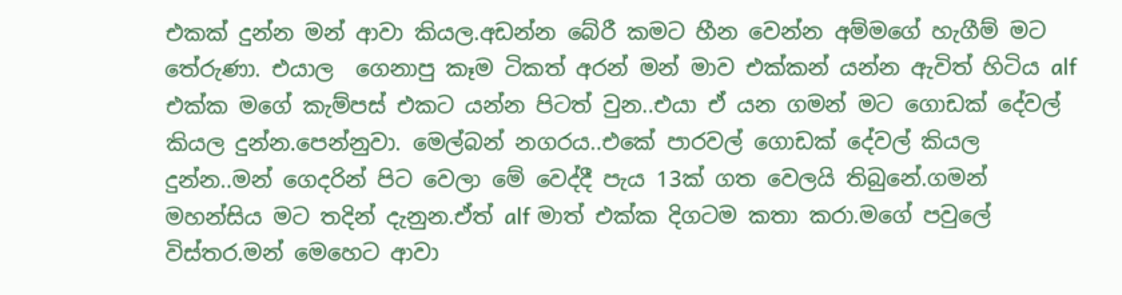එකක් දුන්න මන් ආවා කියල.අඩන්න බේරී කමට හීන වෙන්න අම්මගේ හැගීම් මට තේරුණා. එයාල  ගෙනාපු කෑම ටිකත් අරන් මන් මාව එක්කන් යන්න ඇවිත් හිටිය alf එක්ක මගේ කැම්පස් එකට යන්න පිටත් වුන..එයා ඒ යන ගමන් මට ගොඩක් දේවල් කියල දුන්න.පෙන්නුවා. මෙල්බන් නගරය..එකේ පාරවල් ගොඩක් දේවල් කියල දුන්න..මන් ගෙදරින් පිට වෙලා මේ වෙද්දී පැය 13ක් ගත වෙලයි තිබුනේ.ගමන් මහන්සිය මට තදින් දැනුන.ඒත් alf මාත් එක්ක දිගටම කතා කරා.මගේ පවුලේ විස්තර.මන් මෙහෙට ආවා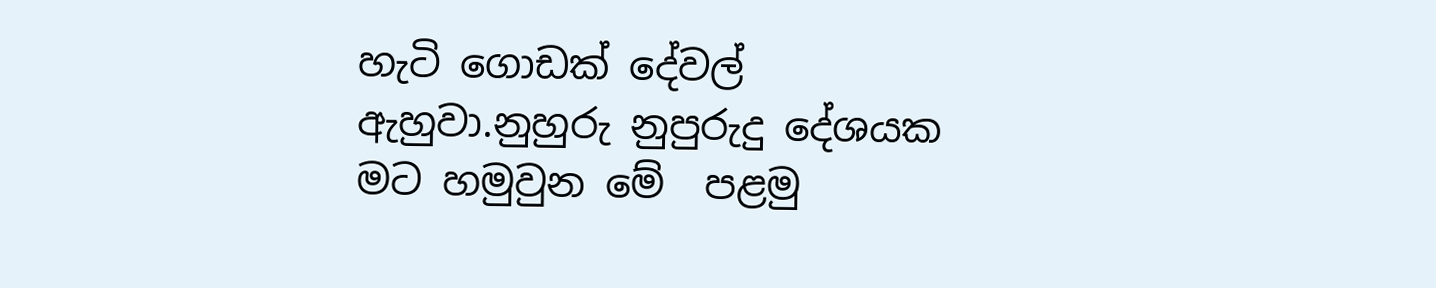හැටි ගොඩක් දේවල් ඇහුවා.නුහුරු නුපුරුදු දේශයක මට හමුවුන මේ  පළමු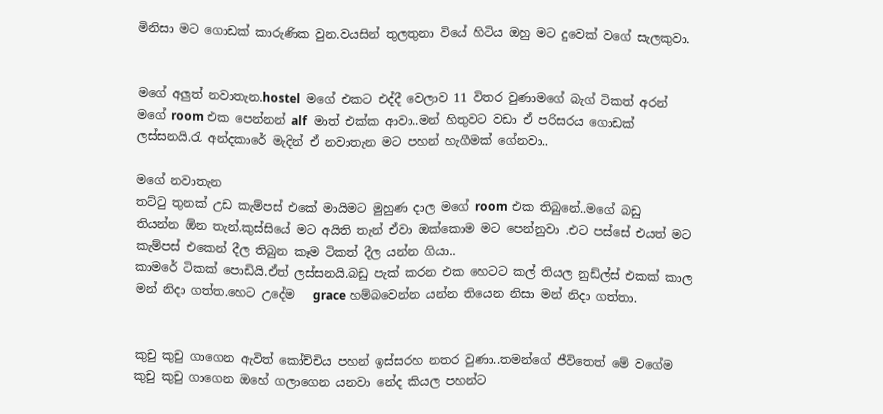මිනිසා මට ගොඩක් කාරුණික වුන.වයසින් තුලතුනා වියේ හිටිය ඔහු මට දුවෙක් වගේ සැලකුවා.


මගේ අලුත් නවාතැන.hostel  මගේ එකට එද්දී වෙලාව 11 විතර වුණාමගේ බැග් ටිකත් අරන් මගේ room එක පෙන්නන් alf  මාත් එක්ක ආවා..මන් හිතුවට වඩා ඒ පරිසරය ගොඩක් ලස්සනයි.රැ අන්දකාරේ මැදින් ඒ නවාතැන මට පහන් හැගීමක් ගේනවා..

මගේ නවාතැන
තට්ටු තුනක් උඩ කැම්පස් එකේ මායිමට මුහුණ දාල මගේ room එක තිබුනේ..මගේ බඩු   තියන්න ඕන තැන්.කුස්සියේ මට අයිති තැන් ඒවා ඔක්කොම මට පෙන්නුවා .එට පස්සේ එයත් මට කැම්පස් එකෙන් දීල තිබුන කෑම ටිකත් දීල යන්න ගියා..
කාමරේ ටිකක් පොඩියි.ඒත් ලස්සනයි.බඩු පැක් කරන එක හෙටට කල් තියල නුඩ්ල්ස් එකක් කාල මන් නිදා ගත්ත.හෙට උදේම   grace හම්බවෙන්න යන්න තියෙන නිසා මන් නිදා ගත්තා.


කුචු කුචු ගාගෙන ඇවිත් කෝච්චිය පහන් ඉස්සරහ නතර වුණා..තමන්ගේ ජීවිතෙත් මේ වගේම කුචු කුචු ගාගෙන ඔහේ ගලාගෙන යනවා නේද කියල පහන්ට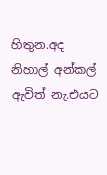හිතුන.අද නිහාල් අන්කල් ඇවිත් නැ.එයට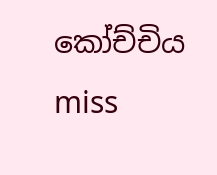කෝච්චිය miss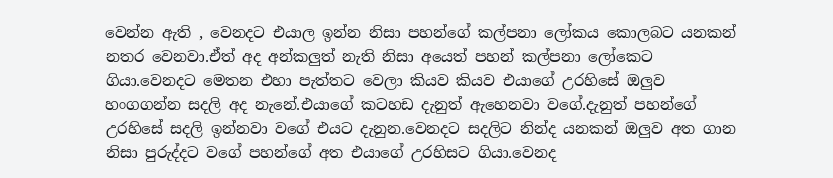වෙන්න ඇති , වෙනදට එයාල ඉන්න නිසා පහන්ගේ කල්පනා ලෝකය කොලබට යනකන් නතර වෙනවා.ඒත් අද අන්කලුත් නැති නිසා අයෙත් පහන් කල්පනා ලෝකෙට ගියා.වෙනදට මෙතන එහා පැත්තට වෙලා කියව කියව එයාගේ උරහිසේ ඔලුව හංගගන්න සදලි අද නැනේ.එයාගේ කටහඩ දැනුත් ඇහෙනවා වගේ.දැනුත් පහන්ගේ උරහිසේ සදලි ඉන්නවා වගේ එයට දැනුන.වෙනදට සදලිට නින්ද යනකන් ඔලුව අත ගාන නිසා පුරුද්දට වගේ පහන්ගේ අත එයාගේ උරහිසට ගියා.වෙනද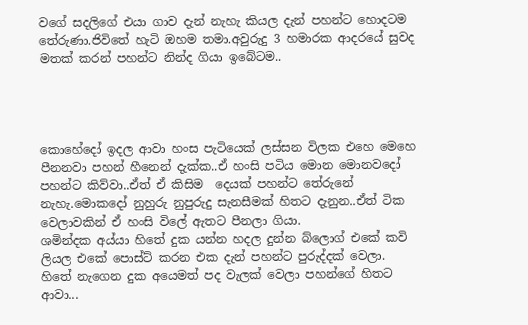වගේ සදලිගේ එයා ගාව දැන් නැහැ කියල දැන් පහන්ට හොදටම තේරුණා.ජිවිතේ හැටි ඔහම තමා.අවුරුදු 3 හමාරක ආදරයේ සුවද මතක් කරන් පහන්ට නින්ද ගියා ඉබේටම..




කොහේදෝ ඉදල ආවා හංස පැටියෙක් ලස්සන විලක එහෙ මෙහෙ පීනනවා පහන් හීනෙන් දැක්ක..ඒ හංසි පටිය මොන මොනවදෝ පහන්ට කිව්වා..ඒත් ඒ කිසිම  දෙයක් පහන්ට තේරුනේ නැහැ.මොකදෝ නුහුරු නුපුරුදු සැනසීමක් හිතට දැනුන..ඒත් ටික වෙලාවකින් ඒ හංසි විලේ ඇතට පීනලා ගියා.
ශමින්දක අය්යා හිතේ දුක යන්න හදල දුන්න බ්ලොග් එකේ කවි ලියල එකේ පොස්ට් කරන එක දැන් පහන්ට පුරුද්දක් වෙලා.
හිතේ නැගෙන දුක අයෙමත් පද වැලක් වෙලා පහන්ගේ හිතට ආවා...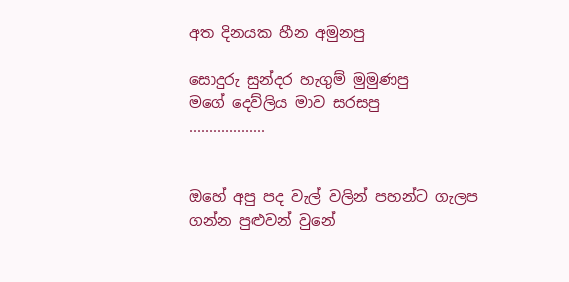අත දිනයක හීන අමුනපු

සොදුරු සුන්දර හැගුම් මුමුණපු
මගේ දෙව්ලිය මාව සරසපු
...................


ඔහේ අපු පද වැල් වලින් පහන්ට ගැලප ගන්න පුළුවන් වුනේ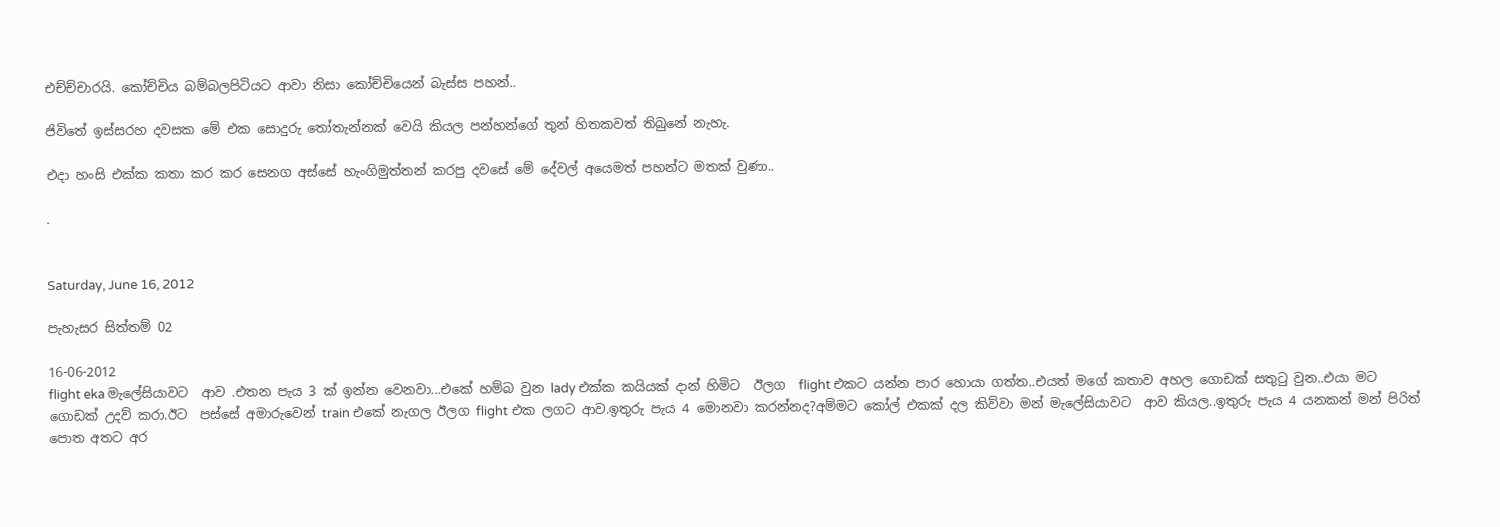එච්ච්චාරයි. කෝච්චිය බම්බලපිටියට ආවා නිසා කෝච්චියෙන් බැස්ස පහන්..

ජිවිතේ ඉස්සරහ දවසක මේ එක සොදුරු තෝතැන්නක් වෙයි කියල පන්හන්ගේ තුන් හිතකවත් තිබුනේ නැහැ.

එදා හංසි එක්ක කතා කර කර සෙනග අස්සේ හැංගිමුත්තන් කරපු දවසේ මේ දේවල් අයෙමත් පහන්ට මතක් වුණා..

.


Saturday, June 16, 2012

පැහැසර සිත්තම් 02

16-06-2012
flight eka මැලේසියාවට  ආව .එතන පැය 3 ක් ඉන්න වෙනවා...එකේ හම්බ වුන lady එක්ක කයියක් දාන් හිමිට  ඊලග  flight එකට යන්න පාර හොයා ගත්ත..එයත් මගේ කතාව අහල ගොඩක් සතුටු වුන..එයා මට ගොඩක් උදව් කරා.ඊට  පස්සේ අමාරුවෙන් train එකේ නැගල ඊලග flight එක ලගට ආව.ඉතුරු පැය 4 මොනවා කරන්නද?අම්මට කෝල් එකක් දල කිව්වා මන් මැලේසියාවට  ආව කියල..ඉතුරු පැය 4 යනකන් මන් පිරිත් පොත අතට අර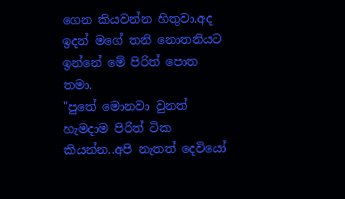ගෙන කියවන්න හිතුවා.අද ඉදන් මගේ තනි නොතනියට ඉන්නේ මේ පිරිත් පොත තමා.
"පුතේ මොනවා වුනත් හැමදාම පිරිත් ටික කියන්න..අපි නැතත් දෙවියෝ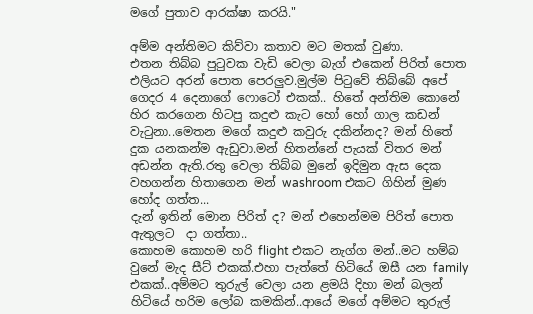මගේ පුතාව ආරක්ෂා කරයි."

අම්ම අන්තිමට කිව්වා කතාව මට මතක් වුණා.
එතන තිබ්බ පුටුවක වැඩි වෙලා බැග් එකෙන් පිරිත් පොත එලියට අරන් පොත පෙරලුව.මුල්ම පිටුවේ තිබ්බේ අපේ ගෙදර 4 දෙනාගේ ෆොටෝ එකක්.. හිතේ අන්තිම කොනේ හිර කරගෙන හිටපු කදුළු කැට හෝ හෝ ගාල කඩන් වැටුනා..මෙතන මගේ කදුළු කවුරු දකින්නද? මන් හිතේ දුක යනකන්ම ඇඩුවා.මන් හිතන්නේ පැයක් විතර මන් අඩන්න ඇති.රතු වෙලා තිබ්බ මුනේ ඉදිමුන ඇස දෙක වහගන්න හිතාගෙන මන් washroom එකට ගිහින් මුණ හෝද ගත්ත...
දැන් ඉතින් මොන පිරිත් ද? මන් එහෙන්මම පිරිත් පොත  ඇතුලට  දා ගත්තා..
කොහම කොහම හරි flight එකට නැග්ග මන්..මට හම්බ වුනේ මැද සීට් එකක්.එහා පැත්තේ හිටියේ ඔසී යන family එකක්..අම්මට තුරුල් වෙලා යන ළමයි දිහා මන් බලන් හිටියේ හරිම ලෝබ කමකින්..ආයේ මගේ අම්මට තුරුල්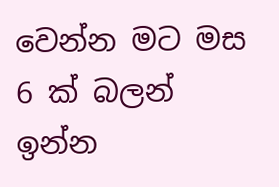වෙන්න මට මස 6 ක් බලන් ඉන්න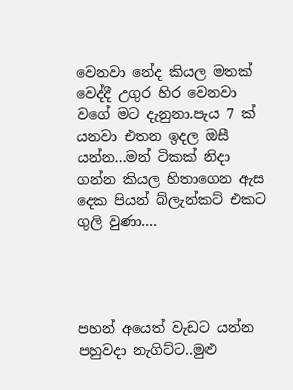වෙනවා නේද කියල මතක් වෙද්දී උගුර හිර වෙනවා වගේ මට දැනුනා.පැය 7 ක් යනවා එතන ඉදල ඔසී යන්න...මන් ටිකක් නිදා ගන්න කියල හිතාගෙන ඇස දෙක පියන් බ්ලැන්කට් එකට ගුලි වුණා....




පහන් අයෙත් වැඩට යන්න පහුවදා නැගිට්ට..මුළු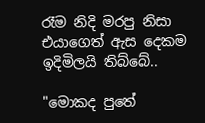රෑම නිදි මරපු නිසා එයාගෙත් ඇස දෙකම ඉදිමිලයි තිබ්බේ..

"මොකද පුතේ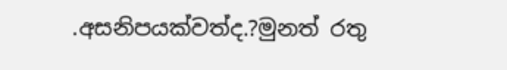.අසනිපයක්වත්ද.?මුනත් රතු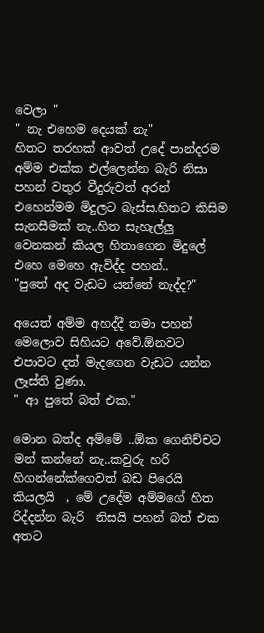වෙලා "
" නැ එහෙම දෙයක් නැ"
හිතට තරහක් ආවත් උදේ පාන්දරම අම්ම එක්ක එල්ලෙන්න බැරි නිසා පහන් වතුර වීදුරුවත් අරන් එහෙන්මම මිදුලට බැස්ස.හිතට කිසිම සැනසීමක් නැ..හිත සැහැල්ලු වෙනකන් කියල හිතාගෙන මිදුලේ එහෙ මෙහෙ ඇවිද්ද පහන්..
"පුතේ අද වැඩට යන්නේ නැද්ද?"

අයෙත් අම්ම අහද්දී තමා පහන් මෙලොව සිහියට අවේ.ඕනවට එපාවට දත් මැදගෙන වැඩට යන්න ලෑස්ති වුණා.
" ආ පුතේ බත් එක."

මොන බත්ද අම්මේ ..ඕක ගෙනිච්චට මන් කන්නේ නැ..කවුරු හරි හිගන්නේක්ගෙවත් බඩ පිරෙයි කියලයි  , මේ උදේම අම්මගේ හිත රිද්දන්න බැරි  නිසයි පහන් බත් එක අතට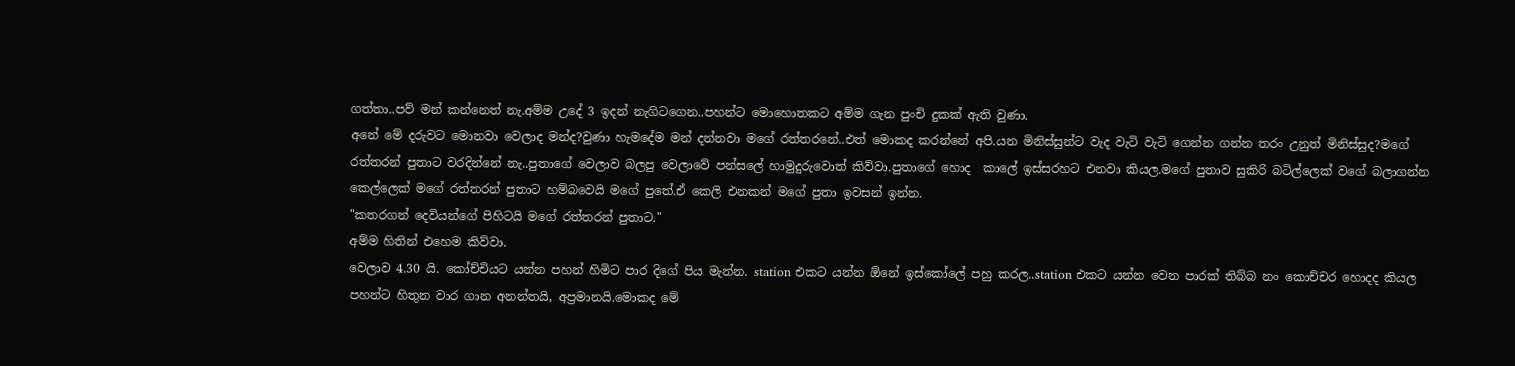ගත්තා..පව් මන් කන්නෙත් නැ.අම්ම උදේ 3 ඉදන් නැගිටගෙන..පහන්ට මොහොතකට අම්ම ගැන පුංචි දුකක් ඇති වුණා.
අනේ මේ දරුවට මොනවා වෙලාද මන්ද?වුණා හැමදේම මන් දන්නවා මගේ රත්තරනේ..එත් මොකද කරන්නේ අපි.යන මිනිස්සුන්ට වැද වැටි වැටි ගෙන්න ගන්න තරං උනුත් මිනිස්සුද?මගේ රත්තරන් පුතාට වරදින්නේ නැ..පුතාගේ වෙලාව බලපු වෙලාවේ පන්සලේ හාමුදුරුවොත් කිව්වා.පුතාගේ හොද  කාලේ ඉස්සරහට එනවා කියල.මගේ පුතාව සුකිරි බටිල්ලෙක් වගේ බලාගන්න කෙල්ලෙක් මගේ රත්තරන් පුතාට හම්බවෙයි මගේ පුතේ.ඒ කෙලි එනකන් මගේ පුතා ඉවසන් ඉන්න.
"කතරගන් දෙවියන්ගේ පිහිටයි මගේ රත්තරන් පුතාට."
අම්ම හිතින් එහෙම කිව්වා.
වෙලාව 4.30 යි. කෝච්චියට යන්න පහන් හිමිට පාර දිගේ පිය මැන්න. station එකට යන්න ඕනේ ඉස්කෝලේ පහු කරල..station එකට යන්න වෙන පාරක් තිබ්බ නං කොච්චර හොදද කියල පහන්ට හිතුන වාර ගාන අනන්තයි, අප්‍රමානයි.මොකද මේ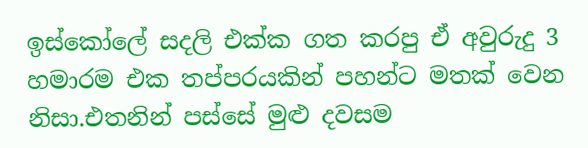ඉස්කෝලේ සදලි එක්ක ගත කරපු ඒ අවුරුදු 3 හමාරම එක තප්පරයකින් පහන්ට මතක් වෙන නිසා.එතනින් පස්සේ මුළු දවසම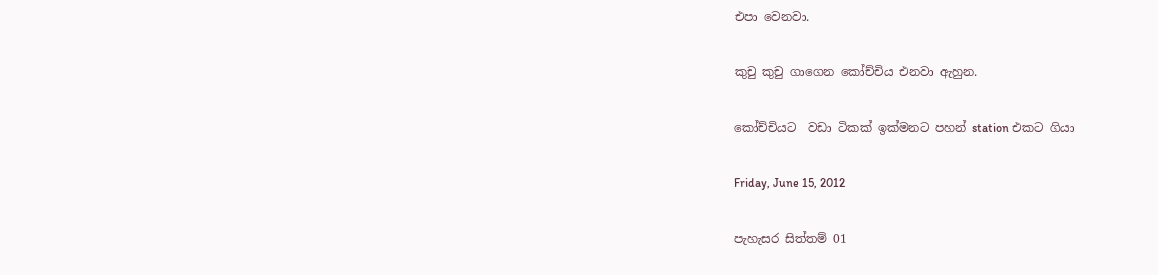එපා වෙනවා.

කුචු කුචු ගාගෙන කෝච්චිය එනවා ඇහුන.

කෝච්චියට  වඩා ටිකක් ඉක්මනට පහන් station එකට ගියා

Friday, June 15, 2012

පැහැසර සිත්තම් 01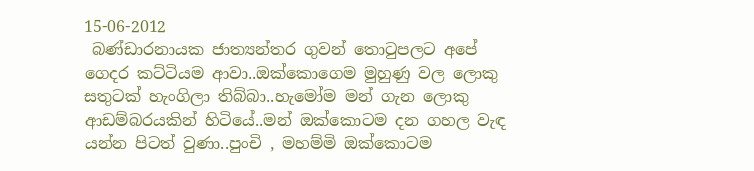15-06-2012
 බණ්ඩාරනායක ජාත්‍යන්තර ගුවන් තොටුපලට අපේ ගෙදර කට්ටියම ආවා..ඔක්කොගෙම මුහුණු වල ලොකු සතුටක් හැංගිලා තිබ්බා..හැමෝම මන් ගැන ලොකු ආඩම්බරයකින් හිටියේ..මන් ඔක්කොටම දන ගහල වැඳ යන්න පිටත් වුණා..පුංචි , මහම්මි ඔක්කොටම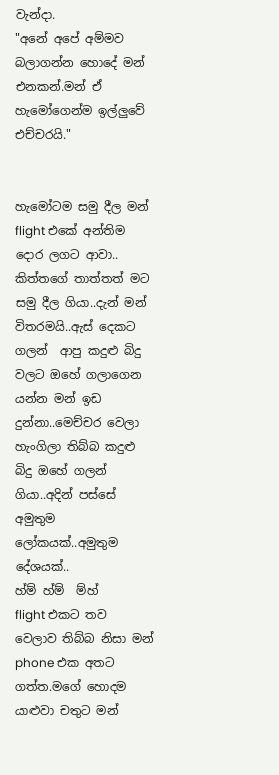වැන්දා.
"අනේ අපේ අම්මව බලාගන්න හොදේ මන් එනකන්.මන් ඒ  හැමෝගෙන්ම ඉල්ලුවේ එච්චරයි."


හැමෝටම සමු දීල මන් flight එකේ අන්තිම දොර ලගට ආවා.. කිත්තගේ තාත්තත් මට සමු දීල ගියා..දැන් මන් විතරමයි..ඇස් දෙකට ගලන්  ආපු කදුළු බිදු වලට ඔහේ ගලාගෙන යන්න මන් ඉඩ දුන්නා..මෙච්චර වෙලා හැංගිලා තිබ්බ කදුළු බිදු ඔහේ ගලන් ගියා..අදින් පස්සේ අමුතුම ලෝකයක්..අමුතුම දේශයක්..
හ්ම් හ්ම්  ම්හ්
flight එකට තව වෙලාව තිබ්බ නිසා මන් phone එක අතට ගත්ත.මගේ හොදම යාළුවා චතුට මන්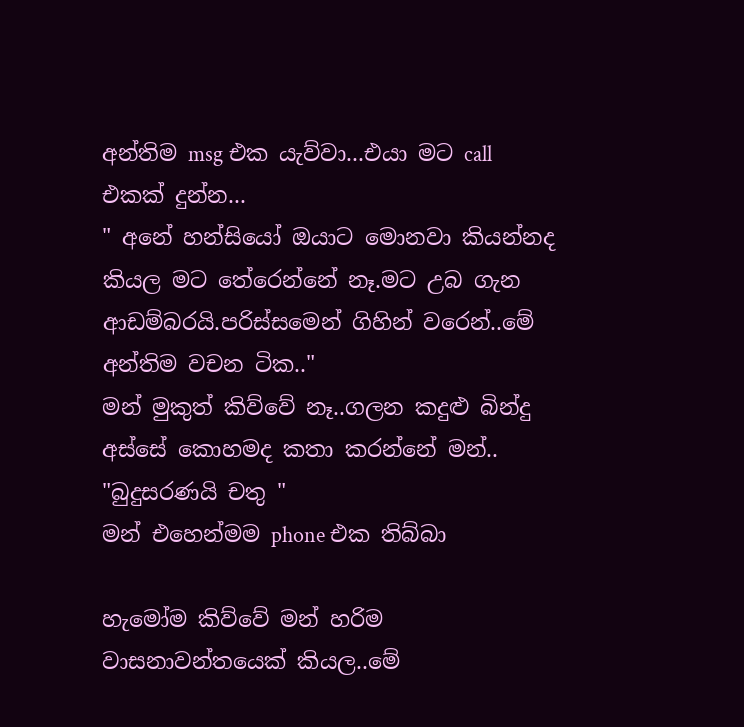අන්තිම msg එක යැව්වා...එයා මට call එකක් දුන්න...
" අනේ හන්සියෝ ඔයාට මොනවා කියන්නද කියල මට තේරෙන්නේ නෑ.මට උබ ගැන ආඩම්බරයි.පරිස්සමෙන් ගිහින් වරෙන්..මේ අන්තිම වචන ටික.."
මන් මුකුත් කිව්වේ නෑ..ගලන කදුළු බින්දු අස්සේ කොහමද කතා කරන්නේ මන්..
"බුදුසරණයි චතු "
මන් එහෙන්මම phone එක තිබ්බා

හැමෝම කිව්වේ මන් හරිම වාසනාවන්තයෙක් කියල..මේ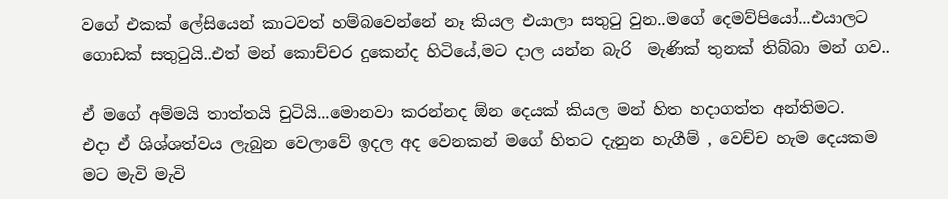වගේ එකක් ලේසියෙන් කාටවත් හම්බවෙන්නේ නෑ කියල එයාලා සතුටු වුන..මගේ දෙමව්පියෝ...එයාලට ගොඩක් සතුටුයි..එත් මන් කොච්චර දුකෙන්ද හිටියේ,මට දාල යන්න බැරි  මැණික් තුනක් තිබ්බා මන් ගව..

ඒ මගේ අම්මයි තාත්තයි චුටියි...මොනවා කරන්නද ඕන දෙයක් කියල මන් හිත හදාගත්ත අන්තිමට.
එදා ඒ ශිශ්ශත්වය ලැබුන වෙලාවේ ඉදල අද වෙනකන් මගේ හිතට දැනුන හැගීම් , වෙච්ච හැම දෙයකම මට මැවි මැවි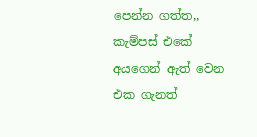පෙන්න ගත්ත,,
කැම්පස් එකේ අයගෙන් ඇත් වෙන එක ගැනත්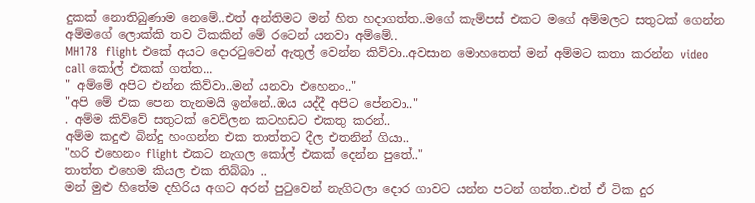දුකක් නොතිබුණාම නෙමේ..එත් අන්තිමට මන් හිත හදාගත්ත..මගේ කැම්පස් එකට මගේ අම්මලට සතුටක් ගෙන්න අම්මගේ ලොක්කි තව ටිකකින් මේ රටෙන් යනවා අම්මේ..
MH178  flight එකේ අයට දොරටුවෙන් ඇතුල් වෙන්න කිව්වා..අවසාන මොහතෙත් මන් අම්මට කතා කරන්න video call කෝල් එකක් ගත්ත...
" අම්මේ අපිට එන්න කිව්වා..මන් යනවා එහෙනං.."
"අපි මේ එක පෙන තැනමයි ඉන්නේ..ඔය යද්දී අපිට පේනවා.."
. අම්ම කිව්වේ සතුටක් වෙව්ලන කටහඩට එකතු කරන්..
අම්ම කදුළු බින්දු හංගන්න එක තාත්තට දීල එතනින් ගියා..
"හරි එහෙනං flight එකට නැගල කෝල් එකක් දෙන්න පුතේ.."
තාත්ත එහෙම කියල එක තිබ්බා ..
මන් මුළු හිතේම දහිරිය අගට අරන් පුටුවෙන් නැගිටලා දොර ගාවට යන්න පටන් ගත්ත..එත් ඒ ටික දුර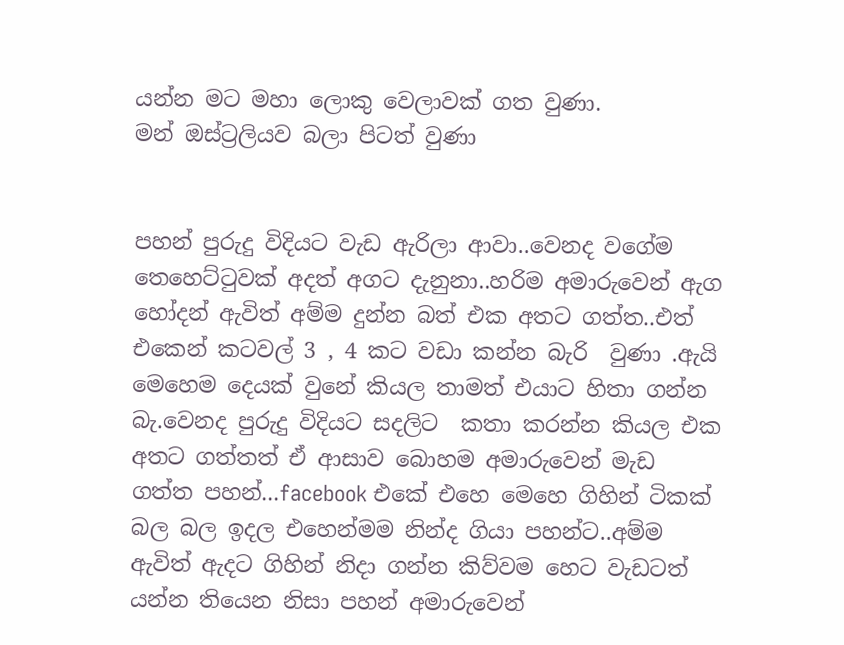යන්න මට මහා ලොකු වෙලාවක් ගත වුණා.
මන් ඔස්ට්‍රලියව බලා පිටත් වුණා


පහන් පුරුදු විදියට වැඩ ඇරිලා ආවා..වෙනද වගේම තෙහෙට්ටුවක් අදත් අගට දැනුනා..හරිම අමාරුවෙන් ඇග හෝදන් ඇවිත් අම්ම දුන්න බත් එක අතට ගත්ත..එත් එකෙන් කටවල් 3 , 4 කට වඩා කන්න බැරි  වුණා .ඇයි මෙහෙම දෙයක් වුනේ කියල තාමත් එයාට හිතා ගන්න බැ.වෙනද පුරුදු විදියට සදලිට  කතා කරන්න කියල එක අතට ගත්තත් ඒ ආසාව බොහම අමාරුවෙන් මැඩ ගත්ත පහන්...facebook එකේ එහෙ මෙහෙ ගිහින් ටිකක් බල බල ඉදල එහෙන්මම නින්ද ගියා පහන්ට..අම්ම ඇවිත් ඇදට ගිහින් නිදා ගන්න කිව්වම හෙට වැඩටත් යන්න තියෙන නිසා පහන් අමාරුවෙන්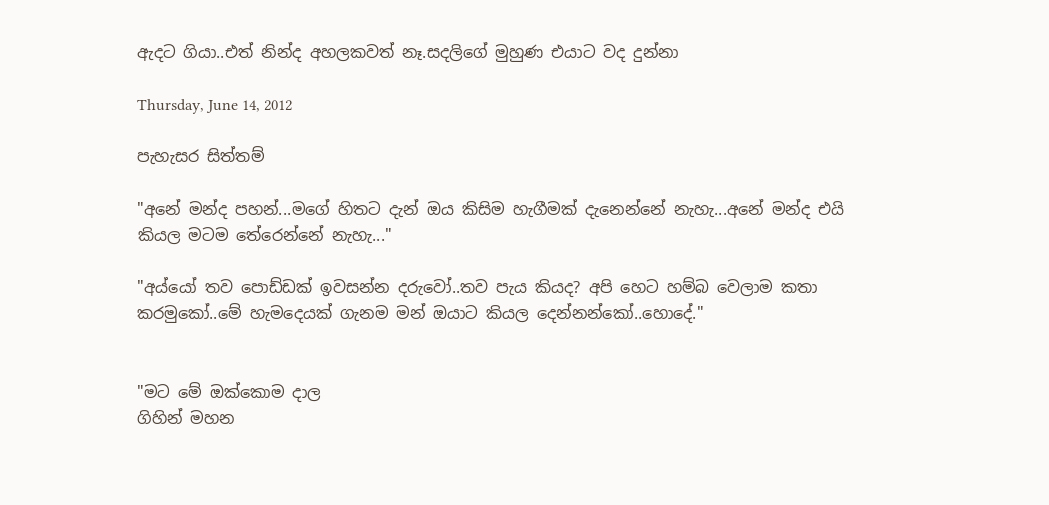ඇදට ගියා..එත් නින්ද අහලකවත් නෑ.සදලිගේ මුහුණ එයාට වද දුන්නා

Thursday, June 14, 2012

පැහැසර සිත්තම්

"අනේ මන්ද පහන්...මගේ හිතට දැන් ඔය කිසිම හැගීමක් දැනෙන්නේ නැහැ...අනේ මන්ද එයි කියල මටම තේරෙන්නේ නැහැ..."

"අය්යෝ තව පොඩ්ඩක් ඉවසන්න දරුවෝ..තව පැය කියද? අපි හෙට හම්බ වෙලාම කතා කරමුකෝ..මේ හැමදෙයක් ගැනම මන් ඔයාට කියල දෙන්නන්කෝ..හොදේ."


"මට මේ ඔක්කොම දාල
ගිහින් මහන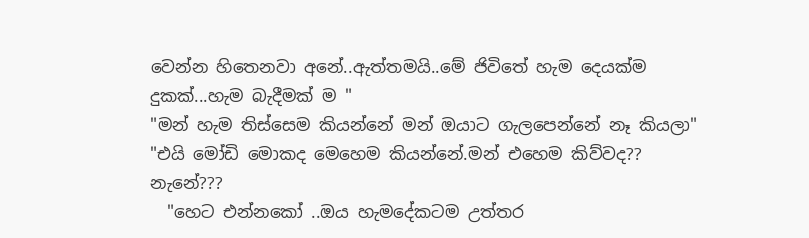වෙන්න හිතෙනවා අනේ..ඇත්තමයි..මේ ජිවිතේ හැම දෙයක්ම දුකක්...හැම බැදීමක් ම "
"මන් හැම තිස්සෙම කියන්නේ මන් ඔයාට ගැලපෙන්නේ නෑ කියලා"
"එයි මෝඩි මොකද මෙහෙම කියන්නේ.මන් එහෙම කිව්වද?? නැනේ???
  "හෙට එන්නකෝ ..ඔය හැමදේකටම උත්තර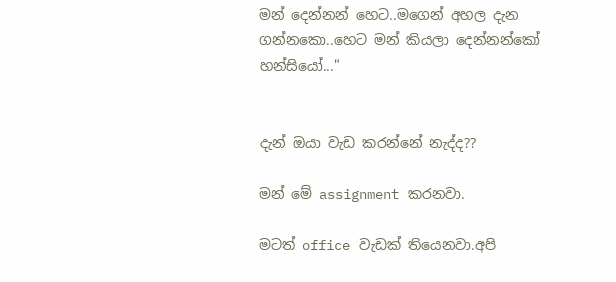මන් දෙන්නන් හෙට..මගෙන් අහල දැන ගන්නකො..හෙට මන් කියලා දෙන්නන්කෝ හන්සියෝ..."


දැන් ඔයා වැඩ කරන්නේ නැද්ද??

මන් මේ assignment කරනවා.

මටත් office වැඩක් තියෙනවා.අපි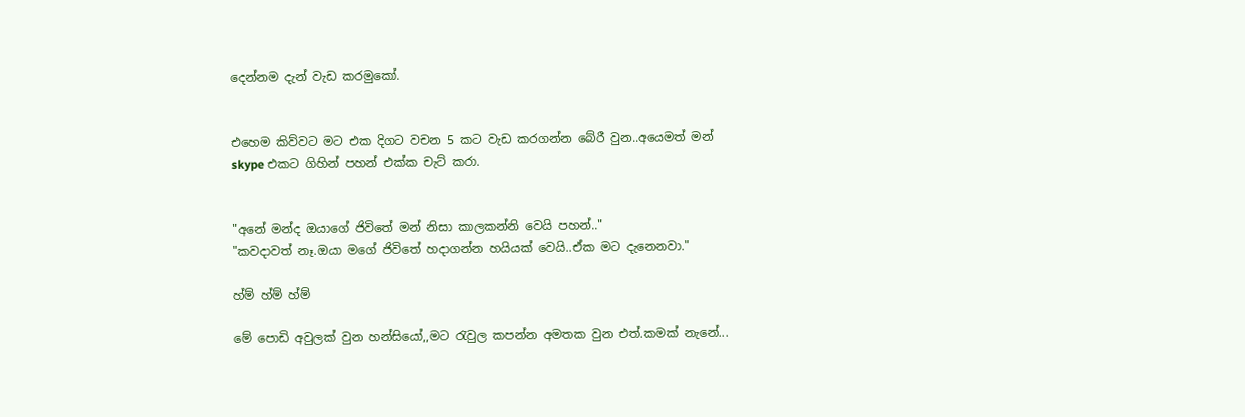දෙන්නම දැන් වැඩ කරමුකෝ.


එහෙම කිව්වට මට එක දිගට වචන 5 කට වැඩ කරගන්න බේරී වුන..අයෙමත් මන් skype එකට ගිහින් පහන් එක්ක චැට් කරා.


"අනේ මන්ද ඔයාගේ ජිවිතේ මන් නිසා කාලකන්නි වෙයි පහන්.."
"කවදාවත් නෑ.ඔයා මගේ ජිවිතේ හදාගන්න හයියක් වෙයි..ඒක මට දැනෙනවා."

හ්ම් හ්ම් හ්ම්

මේ පොඩි අවුලක් වුන හන්සියෝ,,මට රැවුල කපන්න අමතක වුන එත්.කමක් නැනේ...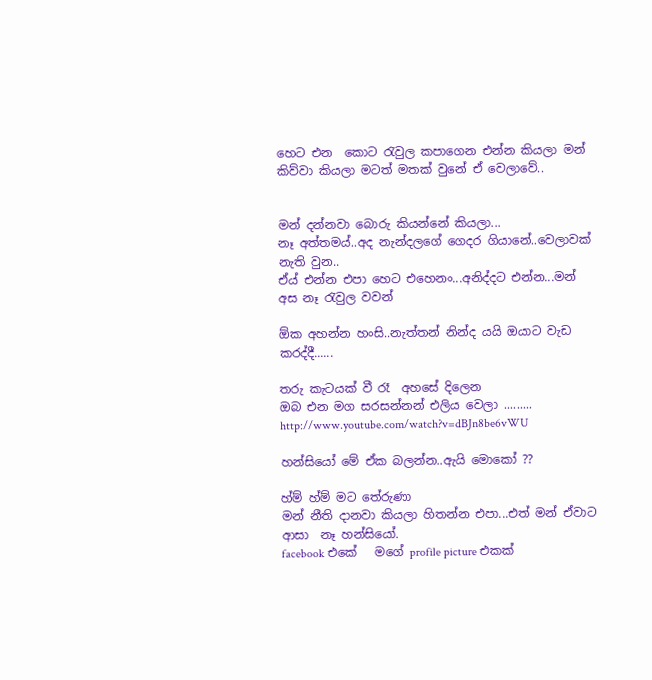හෙට එන  කොට රැවුල කපාගෙන එන්න කියලා මන් කිව්වා කියලා මටත් මතක් වුනේ ඒ වෙලාවේ..


මන් දන්නවා බොරු කියන්නේ කියලා...
නෑ අත්තමය්..අද නැන්දලගේ ගෙදර ගියානේ..වෙලාවක් නැති වුන..
ඒය් එන්න එපා හෙට එහෙනං...අනිද්දට එන්න...මන් අස නෑ රැවුල වවන්

ඕක අහන්න හංසි..නැත්තන් නින්ද යයි ඔයාට වැඩ කරද්දී......

තරු කැටයක් වී රෑ  අහසේ දිලෙන
ඔබ එන මග සරසන්නන් එලිය වෙලා .........
http://www.youtube.com/watch?v=dBJn8be6vWU

හන්සියෝ මේ ඒක බලන්න..ඇයි මොකෝ ??

හ්ම් හ්ම් මට තේරුණා
මන් නීති දානවා කියලා හිතන්න එපා...එත් මන් ඒවාට
ආසා  නෑ හන්සියෝ.
facebook එකේ   මගේ profile picture එකක්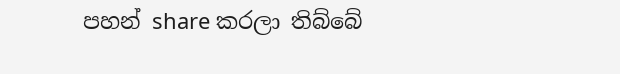පහන් share කරලා තිබ්බේ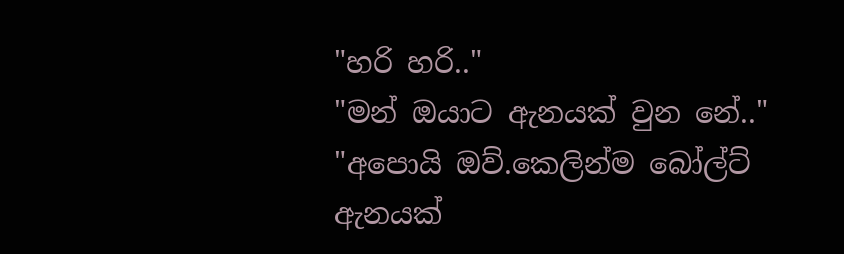"හරි හරි.."
"මන් ඔයාට ඇනයක් වුන නේ.."
"අපොයි ඔව්.කෙලින්ම බෝල්ට් ඇනයක්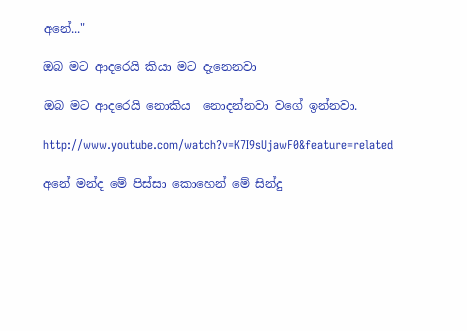අනේ..."

ඔබ මට ආදරෙයි කියා මට දැනෙනවා

ඔබ මට ආදරෙයි නොකිය  නොදන්නවා වගේ ඉන්නවා.

http://www.youtube.com/watch?v=K7I9sUjawF0&feature=related

අනේ මන්ද මේ පිස්සා කොහෙන් මේ සින්දු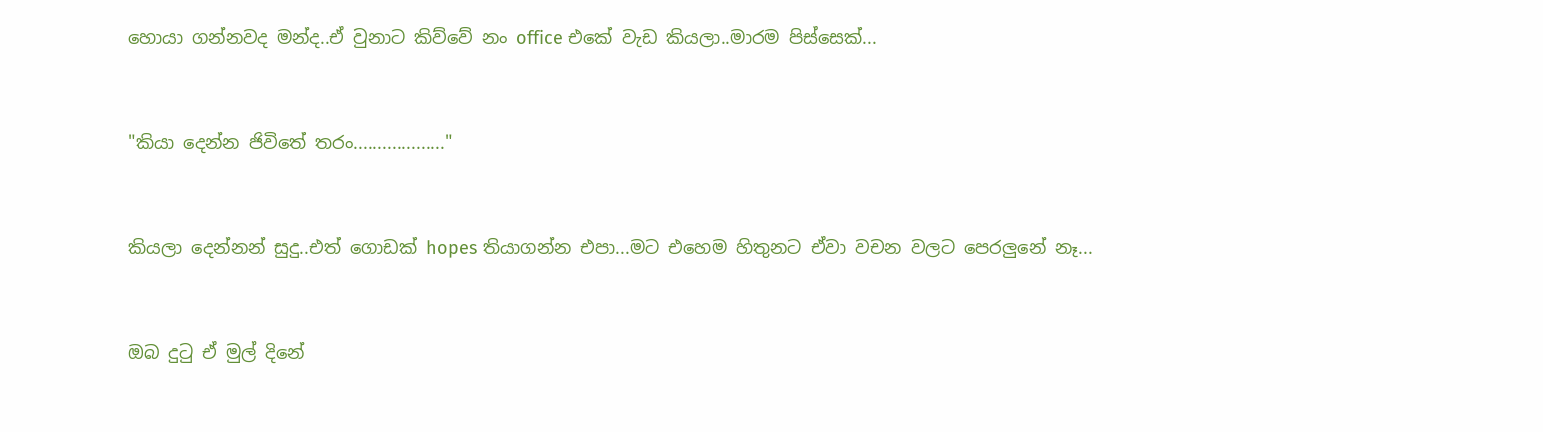හොයා ගන්නවද මන්ද..ඒ වුනාට කිව්වේ නං office එකේ වැඩ කියලා..මාරම පිස්සෙක්...


"කියා දෙන්න ජිවිතේ තරං..................."


කියලා දෙන්නන් සුදු..එත් ගොඩක් hopes තියාගන්න එපා...මට එහෙම හිතුනට ඒවා වචන වලට පෙරලුනේ නෑ...


ඔබ දුටු ඒ මුල් දිනේ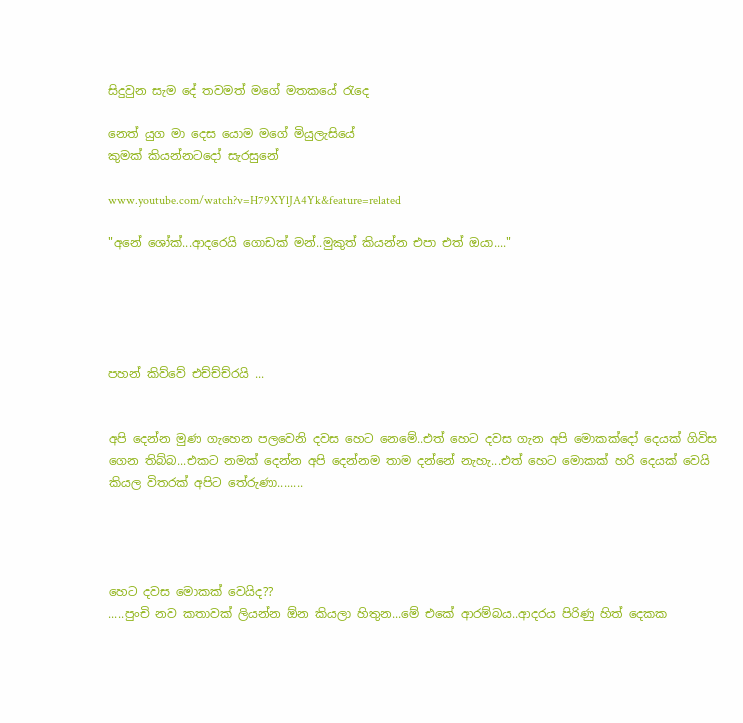සිදුවුන සැම දේ තවමත් මගේ මතකයේ රැදෙ

නෙත් යුග මා දෙස යොම මගේ මියුලැසියේ
කුමක් කියන්නටදෝ සැරසුනේ

www.youtube.com/watch?v=H79XYlJA4Yk&feature=related

"අනේ ශෝක්...ආදරෙයි ගොඩක් මන්..මුකුත් කියන්න එපා එත් ඔයා...."





පහන් කිව්වේ එච්ච්ච්රයි ...


අපි දෙන්න මුණ ගැහෙන පලවෙනි දවස හෙට නෙමේ..එත් හෙට දවස ගැන අපි මොකක්දෝ දෙයක් ගිවිස ගෙන තිබ්බ...එකට නමක් දෙන්න අපි දෙන්නම තාම දන්නේ නැහැ...එත් හෙට මොකක් හරි දෙයක් වෙයි කියල විතරක් අපිට තේරුණා........




හෙට දවස මොකක් වෙයිද??
.....පුංචි නව කතාවක් ලියන්න ඕන කියලා හිතුන...මේ එකේ ආරම්බය..ආදරය පිරිණු හිත් දෙකක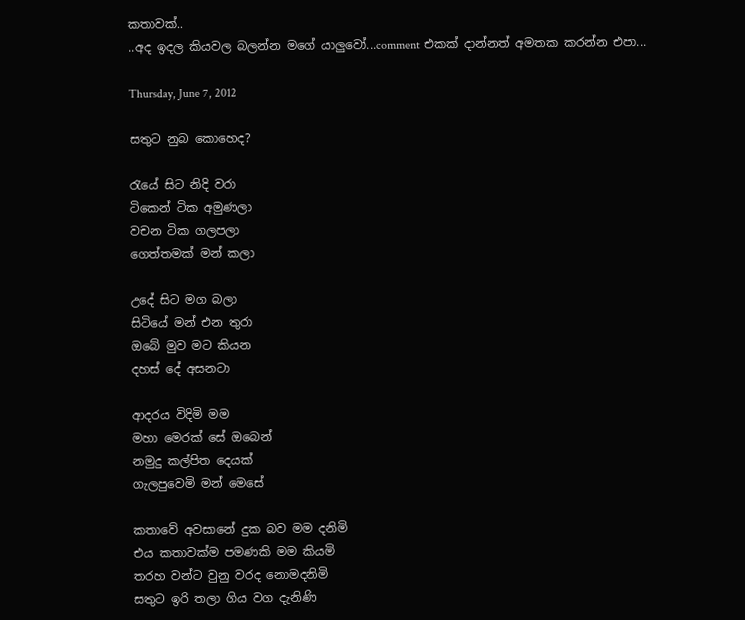කතාවක්..
..අද ඉදල කියවල බලන්න මගේ යාලුවෝ...comment එකක් දාන්නත් අමතක කරන්න එපා...

Thursday, June 7, 2012

සතුට නුබ කොහෙද?

රැයේ සිට නිදි වරා
ටිකෙන් ටික අමුණලා
වචන ටික ගලපලා
ගෙත්තමක් මන් කලා

උදේ සිට මග බලා
සිටියේ මන් එන තුරා
ඔබේ මුව මට කියන
දහස් දේ අසනටා

ආදරය විදිමි මම
මහා මෙරක් සේ ඔබෙන්
නමුදු කල්පිත දෙයක්
ගැලපුවෙමි මන් මෙසේ

කතාවේ අවසානේ දුක බව මම දනිමි
එය කතාවක්ම පමණකි මම කියමි
තරහ වන්ට වුනු වරද නොමදනිමි
සතුට ඉරි තලා ගිය වග දැනිණි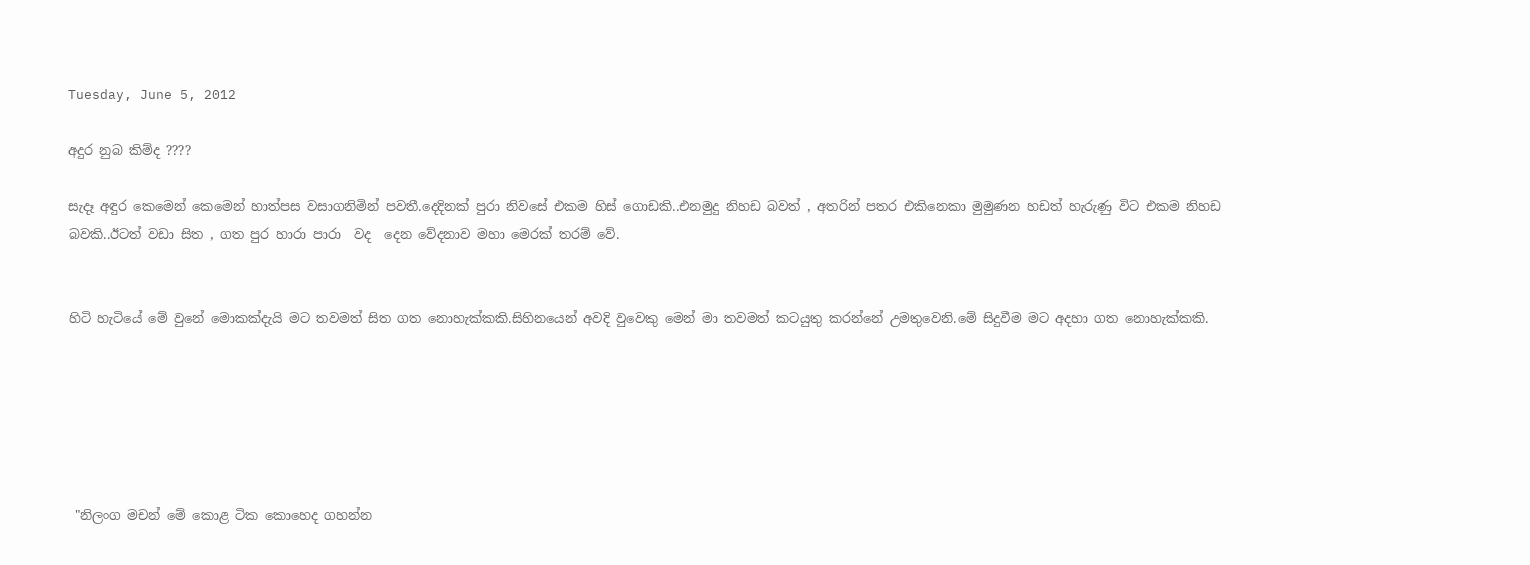Tuesday, June 5, 2012

අදුර නුබ කිම්ද ????

සැදෑ අඳුර කෙමෙන් කෙමෙන් හාත්පස වසාගනිමින් පවතී.දෙදිනක් පුරා නිවසේ එකම හිස් ගොඩකි..එනමුදු නිහඩ බවත් , අතරින් පතර එකිනෙකා මුමුණන හඩත් හැරුණු විට එකම නිහඩ බවකි..ඊටත් වඩා සිත , ගත පුර හාරා පාරා  වද  දෙන වේදනාව මහා මෙරක් තරම් වේ.


හිටි හැටියේ මේ වුනේ මොකක්දැයි මට තවමත් සිත ගත නොහැක්කකි.සිහිනයෙන් අවදි වුවෙකු මෙන් මා තවමත් කටයුතු කරන්නේ උමතුවෙනි.මේ සිදුවීම මට අදහා ගත නොහැක්කකි.






 "නිලංග මචන් මේ කොළ ටික කොහෙද ගහන්න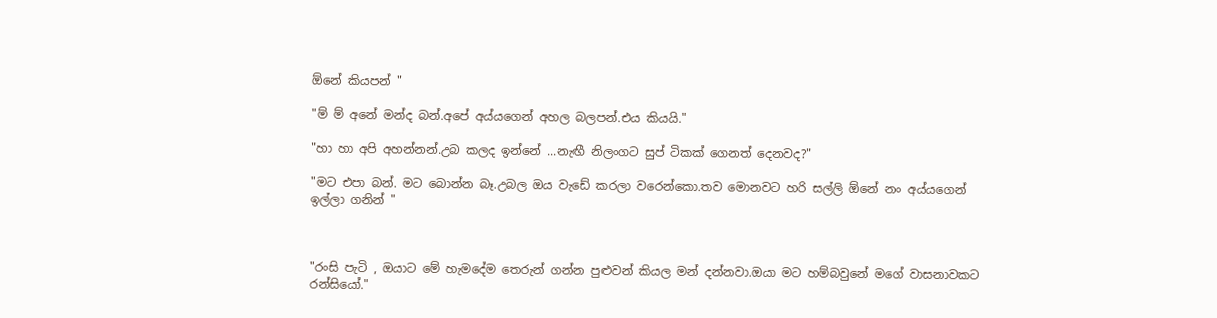ඕනේ කියපන් "

"ම් ම් අනේ මන්ද බන්.අපේ අය්යගෙන් අහල බලපන්.එය කියයි."

"හා හා අපි අහන්නන්.උබ කලද ඉන්නේ ...නැඟී නිලංගට සුප් ටිකක් ගෙනත් දෙනවද?"

"මට එපා බන්. මට බොන්න බෑ.උබල ඔය වැඩේ කරලා වරෙන්කො.තව මොනවට හරි සල්ලි ඕනේ නං අය්යගෙන්  ඉල්ලා ගනින් "



"රංසි පැටි , ඔයාට මේ හැමදේම තෙරුන් ගන්න පුළුවන් කියල මන් දන්නවා.ඔයා මට හම්බවුනේ මගේ වාසනාවකට රන්සියෝ."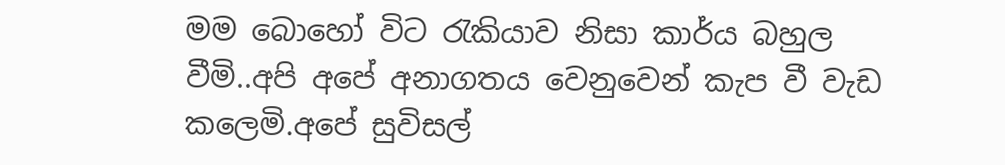මම බොහෝ විට රැකියාව නිසා කාර්ය බහුල වීමි..අපි අපේ අනාගතය වෙනුවෙන් කැප වී වැඩ කලෙමි.අපේ සුවිසල්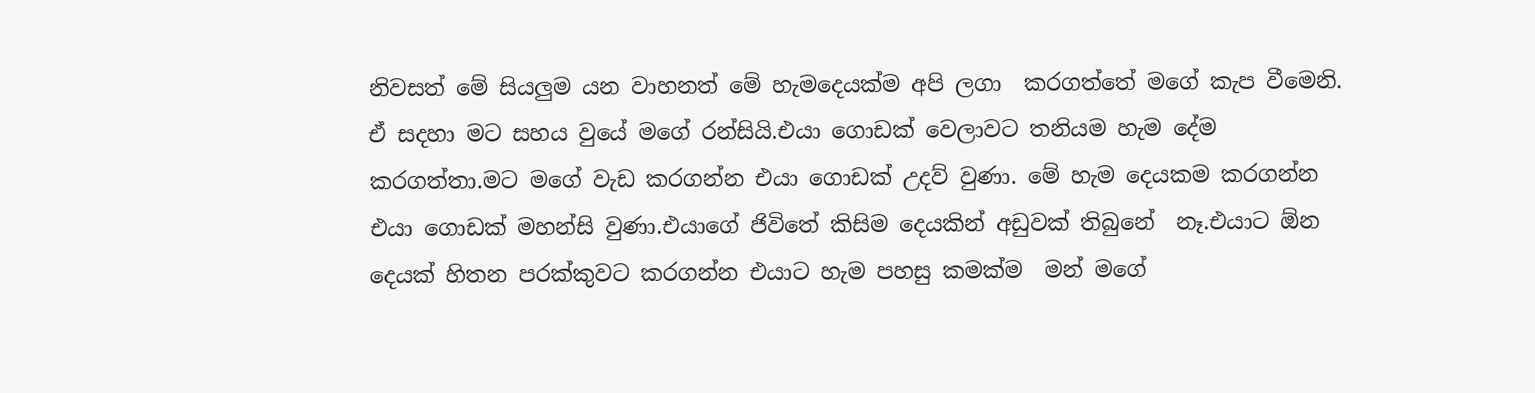නිවසත් මේ සියලුම යන වාහනත් මේ හැමදෙයක්ම අපි ලගා  කරගත්තේ මගේ කැප වීමෙනි. ඒ සදහා මට සහය වුයේ මගේ රන්සියි.එයා ගොඩක් වෙලාවට තනියම හැම දේම කරගත්තා.මට මගේ වැඩ කරගන්න එයා ගොඩක් උදව් වුණා. මේ හැම දෙයකම කරගන්න එයා ගොඩක් මහන්සි වුණා.එයාගේ ජිවිතේ කිසිම දෙයකින් අඩුවක් තිබුනේ  නෑ.එයාට ඕන දෙයක් හිතන පරක්කුවට කරගන්න එයාට හැම පහසු කමක්ම  මන් මගේ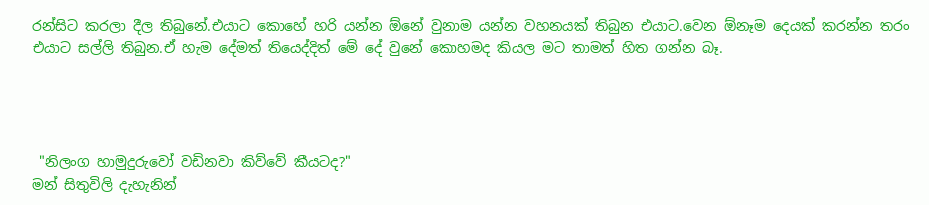රන්සිට කරලා දීල තිබුනේ.එයාට කොහේ හරි යන්න ඕනේ වුනාම යන්න වහනයක් තිබුන එයාට.වෙන ඕනෑම දෙයක් කරන්න තරං එයාට සල්ලි තිබුන.ඒ හැම දේමත් තියෙද්දිත් මේ දේ වුනේ කොහමද කියල මට තාමත් හිත ගන්න බෑ.




 "නිලංග හාමුදුරුවෝ වඩිනවා කිව්වේ කීයටද?"
මන් සිතුවිලි දැහැනින්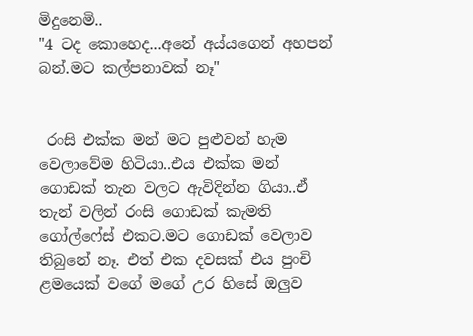මිදුනෙමි..
"4 ටද කොහෙද...අනේ අය්යගෙන් අහපන් බන්.මට කල්පනාවක් නෑ"


 රංසි එක්ක මන් මට පුළුවන් හැම වෙලාවේම හිටියා..එය එක්ක මන් ගොඩක් තැන වලට ඇවිදින්න ගියා..ඒ  තැන් වලින් රංසි ගොඩක් කැමති ගෝල්ෆේස් එකට.මට ගොඩක් වෙලාව තිබුනේ නෑ. එත් එක දවසක් එය පුංචි ළමයෙක් වගේ මගේ උර හිසේ ඔලුව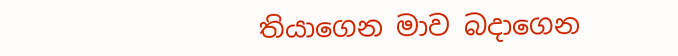තියාගෙන මාව බදාගෙන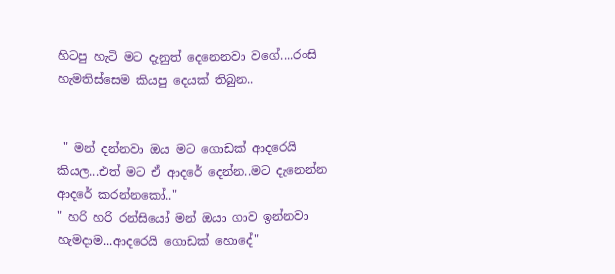හිටපු හැටි මට දැනුත් දෙනෙනවා වගේ....රංසි හැමතිස්සෙම කියපු දෙයක් තිබුන..


 " මන් දන්නවා ඔය මට ගොඩක් ආදරෙයි කියල...එත් මට ඒ ආදරේ දෙන්න..මට දැනෙන්න ආදරේ කරන්නකෝ.."
" හරි හරි රන්සියෝ මන් ඔයා ගාව ඉන්නවා හැමදාම...ආදරෙයි ගොඩක් හොදේ"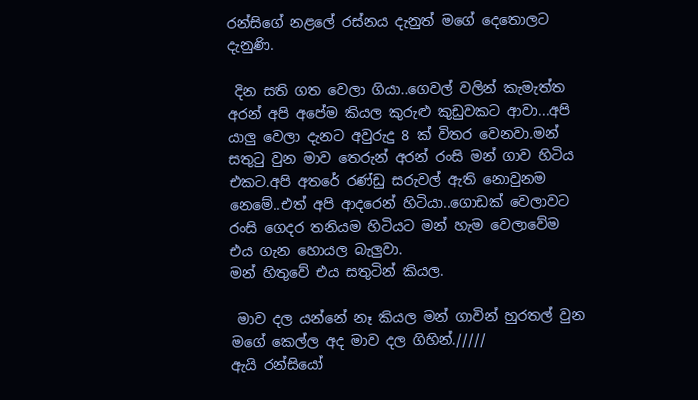රන්සිගේ නළලේ රස්නය දැනුත් මගේ දෙතොලට දැනුණි.

 දින සති ගත වෙලා ගියා..ගෙවල් වලින් කැමැත්ත අරන් අපි අපේම කියල කුරුළු කුඩුවකට ආවා...අපි යාලු වෙලා දැනට අවුරුදු 8 ක් විතර වෙනවා.මන් සතුටු වුන මාව තෙරුන් අරන් රංසි මන් ගාව හිටිය එකට.අපි අතරේ රණ්ඩු සරුවල් ඇති නොවුනම නෙමේ..එත් අපි ආදරෙන් හිටියා..ගොඩක් වෙලාවට රංසි ගෙදර තනියම හිටියට මන් හැම වෙලාවේම එය ගැන හොයල බැලුවා.
මන් හිතුවේ එය සතුටින් කියල.

 මාව දල යන්නේ නෑ කියල මන් ගාවින් හුරතල් වුන මගේ කෙල්ල අද මාව දල ගිහින්./////
ඇයි රන්සියෝ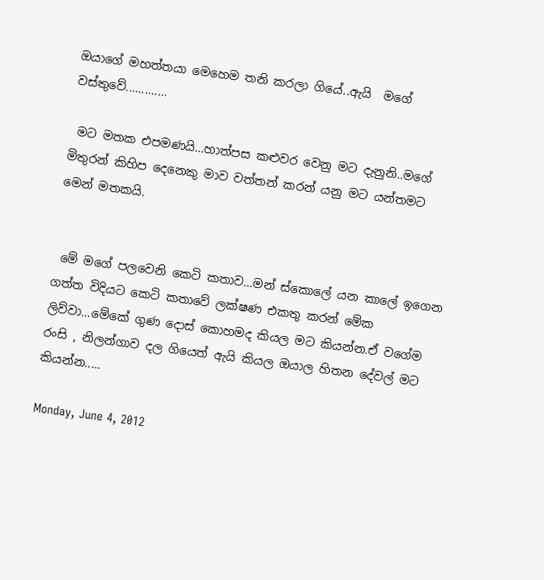ඔයාගේ මහත්තයා මෙහෙම තනි කරලා ගියේ..ඇයි  මගේ වස්තුවේ.............

 මට මතක එපමණයි...හාත්පස කළුවර වෙනු මට දැනුනි..මගේ මිතුරන් කිහිප දෙනෙකු මාව වත්තන් කරන් යනු මට යන්තමට මෙන් මතකයි.


 මේ මගේ පලවෙනි කෙටි කතාව...මන් ස්කොලේ යන කාලේ ඉගෙන ගත්ත විදියට කෙටි කතාවේ ලක්ෂණ එකතු කරන් මේක ලිව්වා...මේකේ ගුණ දොස් කොහමද කියල මට කියන්න.ඒ වගේම රංසි , නිලන්ගාව දල ගියෙත් ඇයි කියල ඔයාල හිතන දේවල් මට කියන්න.....

Monday, June 4, 2012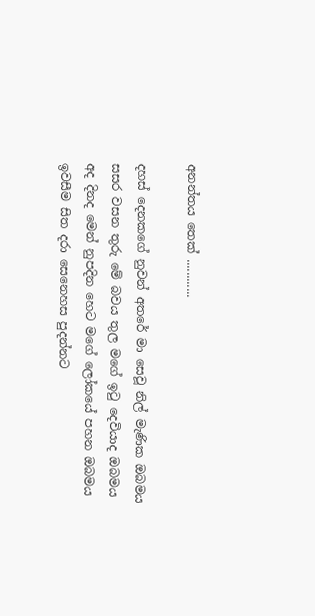අනන්තය තෙක් ............

දහස් දෙනකගේ නුවන් අතරේ මා සෙවූ නිල් මැණික ඔබමය
සසර වසන තුරු මේ බවය තුල මගේ ඉටු දෙවියාද ඔබමය
අද දිනද මෙන් නුපදින හෙට මගේ ලෝකයේ පහන ඔබමය
ඉවසීම සිත දරා සෙනෙහස පුදන්නට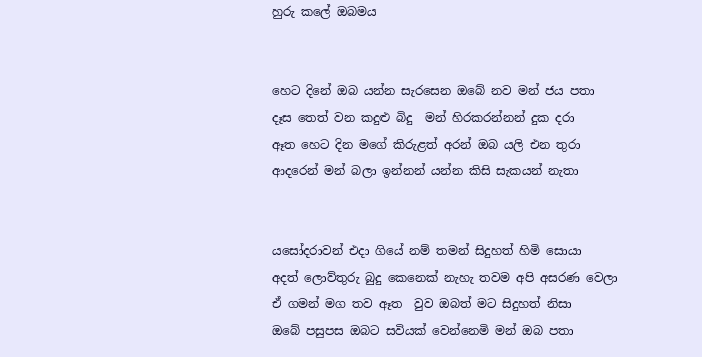හුරු කලේ ඔබමය


හෙට දිනේ ඔබ යන්න සැරසෙන ඔබේ නව මන් ජය පතා
දෑස තෙත් වන කදුළු බිදු  මන් හිරකරන්නන් දුක දරා
ඈත හෙට දින මගේ කිරුළත් අරන් ඔබ යලි එන තුරා
ආදරෙන් මන් බලා ඉන්නන් යන්න කිසි සැකයන් නැතා


යසෝදරාවන් එදා ගියේ නම් තමන් සිදුහත් හිමි සොයා
අදත් ලොව්තුරු බුදු කෙනෙක් නැහැ තවම අපි අසරණ වෙලා
ඒ ගමන් මග තව ඈත  වුව ඔබත් මට සිදුහත් නිසා
ඔබේ පසුපස ඔබට සවියක් වෙන්නෙමි මන් ඔබ පතා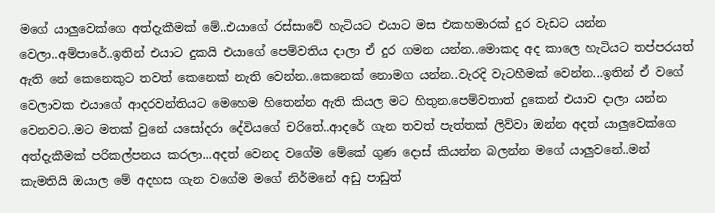මගේ යාලුවෙක්ගෙ අත්දැකීමක් මේ..එයාගේ රස්සාවේ හැටියට එයාට මස එකහමාරක් දුර වැඩට යන්න වෙලා..අම්පාරේ..ඉතින් එයාට දුකයි එයාගේ පෙම්වතිය දාලා ඒ දුර ගමන යන්න..මොකද අද කාලෙ හැටියට තප්පරයත් ඇති නේ කෙනෙකුට තවත් කෙනෙක් නැති වෙන්න..කෙනෙක් නොමග යන්න..වැරදි වැටහීමක් වෙන්න...ඉතින් ඒ වගේ වෙලාවක එයාගේ ආදරවන්තියට මෙහෙම හිතෙන්න ඇති කියල මට හිතුන.පෙම්වතාත් දුකෙන් එයාව දාලා යන්න වෙනවට..මට මතක් වුනේ යසෝදරා දේවියගේ චරිතේ..ආදරේ ගැන තවත් පැත්තක් ලිව්වා ඔන්න අදත් යාලුවෙක්ගෙ අත්දැකීමක් පරිකල්පනය කරලා...අදත් වෙනද වගේම මේකේ ගුණ දොස් කියන්න බලන්න මගේ යාලුවනේ..මන් කැමතියි ඔයාල මේ අදහස ගැන වගේම මගේ නිර්මනේ අඩු පාඩුත්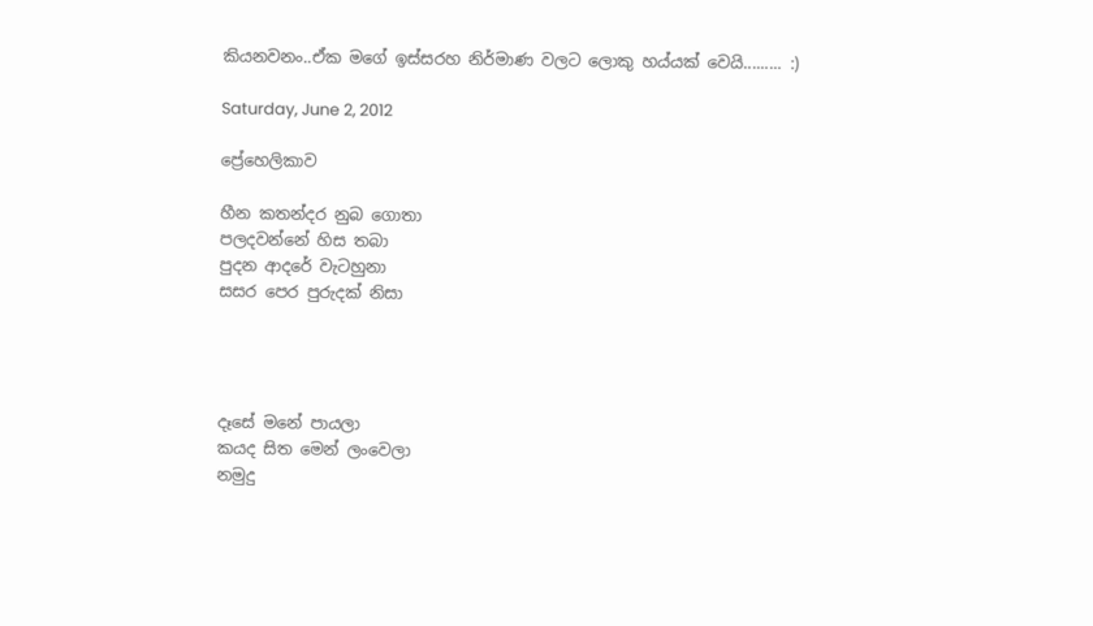කියනවනං..ඒක මගේ ඉස්සරහ නිර්මාණ වලට ලොකු හය්යක් වෙයි......... :)

Saturday, June 2, 2012

ප්‍රේහෙලිකාව

හීන කතන්දර නුබ ගොතා
පලදවන්නේ හිස තබා
පුදන ආදරේ වැටහුනා
සසර පෙර පුරුදක් නිසා




දෑසේ මනේ පායලා
කයද සිත මෙන් ලංවෙලා
නමුදු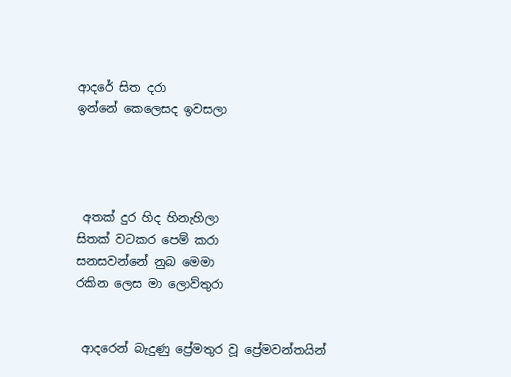ආදරේ සිත දරා
ඉන්නේ කෙලෙසද ඉවසලා




 අතක් දුර හිද හිනැහිලා
සිතක් වටකර පෙම් කරා
සනසවන්නේ නුබ මෙමා
රකින ලෙස මා ලොව්තුරා


 ආදරෙන් බැදුණු ප්‍රේමතුර වූ ප්‍රේමවන්තයින්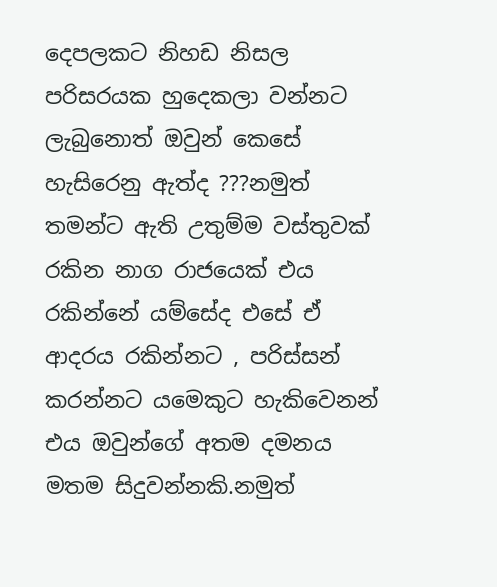දෙපලකට නිහඩ නිසල පරිසරයක හුදෙකලා වන්නට ලැබුනොත් ඔවුන් කෙසේ හැසිරෙනු ඇත්ද ???නමුත් තමන්ට ඇති උතුම්ම වස්තුවක් රකින නාග රාජයෙක් එය රකින්නේ යම්සේද එසේ ඒ ආදරය රකින්නට , පරිස්සන් කරන්නට යමෙකුට හැකිවෙනන් එය ඔවුන්ගේ අතම දමනය මතම සිදුවන්නකි.නමුත්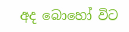අද බොහෝ විට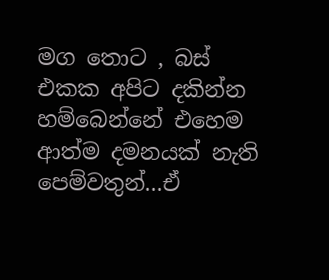මග තොට , බස් එකක අපිට දකින්න හම්බෙන්නේ එහෙම ආත්ම දමනයක් නැති පෙම්වතුන්...ඒ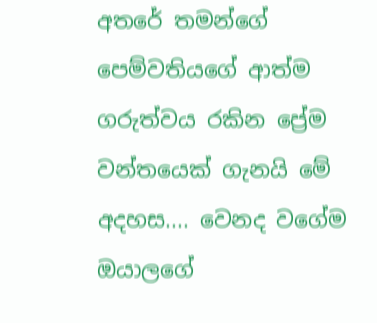අතරේ තමන්ගේ පෙම්වතියගේ ආත්ම ගරුත්වය රකින ප්‍රේම වන්තයෙක් ගැනයි මේ අදහස.... වෙනද වගේම ඔයාලගේ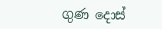ගුණ දොස්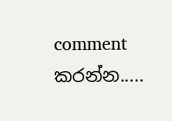comment කරන්න.....